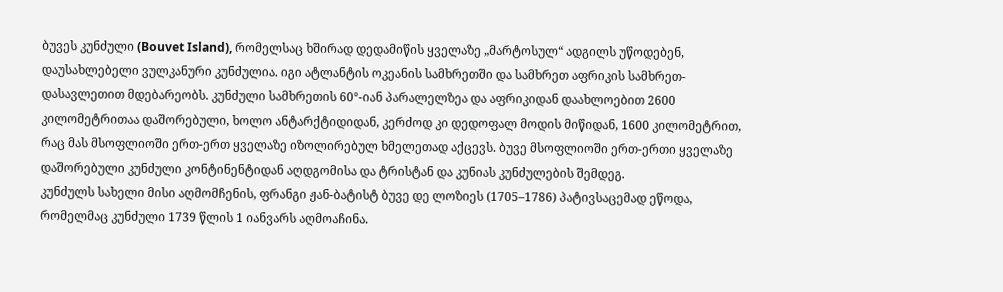ბუვეს კუნძული (Bouvet Island), რომელსაც ხშირად დედამიწის ყველაზე „მარტოსულ“ ადგილს უწოდებენ, დაუსახლებელი ვულკანური კუნძულია. იგი ატლანტის ოკეანის სამხრეთში და სამხრეთ აფრიკის სამხრეთ-დასავლეთით მდებარეობს. კუნძული სამხრეთის 60°-იან პარალელზეა და აფრიკიდან დაახლოებით 2600 კილომეტრითაა დაშორებული, ხოლო ანტარქტიდიდან, კერძოდ კი დედოფალ მოდის მიწიდან, 1600 კილომეტრით, რაც მას მსოფლიოში ერთ-ერთ ყველაზე იზოლირებულ ხმელეთად აქცევს. ბუვე მსოფლიოში ერთ-ერთი ყველაზე დაშორებული კუნძული კონტინენტიდან აღდგომისა და ტრისტან და კუნიას კუნძულების შემდეგ.
კუნძულს სახელი მისი აღმომჩენის, ფრანგი ჟან-ბატისტ ბუვე დე ლოზიეს (1705–1786) პატივსაცემად ეწოდა, რომელმაც კუნძული 1739 წლის 1 იანვარს აღმოაჩინა.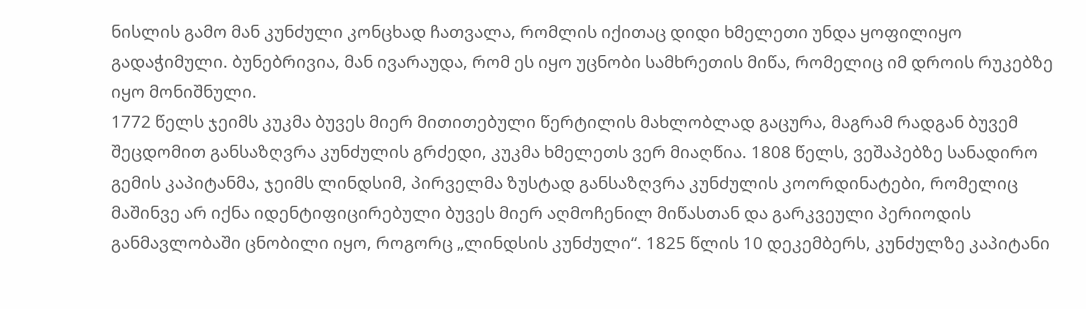ნისლის გამო მან კუნძული კონცხად ჩათვალა, რომლის იქითაც დიდი ხმელეთი უნდა ყოფილიყო გადაჭიმული. ბუნებრივია, მან ივარაუდა, რომ ეს იყო უცნობი სამხრეთის მიწა, რომელიც იმ დროის რუკებზე იყო მონიშნული.
1772 წელს ჯეიმს კუკმა ბუვეს მიერ მითითებული წერტილის მახლობლად გაცურა, მაგრამ რადგან ბუვემ შეცდომით განსაზღვრა კუნძულის გრძედი, კუკმა ხმელეთს ვერ მიაღწია. 1808 წელს, ვეშაპებზე სანადირო გემის კაპიტანმა, ჯეიმს ლინდსიმ, პირველმა ზუსტად განსაზღვრა კუნძულის კოორდინატები, რომელიც მაშინვე არ იქნა იდენტიფიცირებული ბუვეს მიერ აღმოჩენილ მიწასთან და გარკვეული პერიოდის განმავლობაში ცნობილი იყო, როგორც „ლინდსის კუნძული“. 1825 წლის 10 დეკემბერს, კუნძულზე კაპიტანი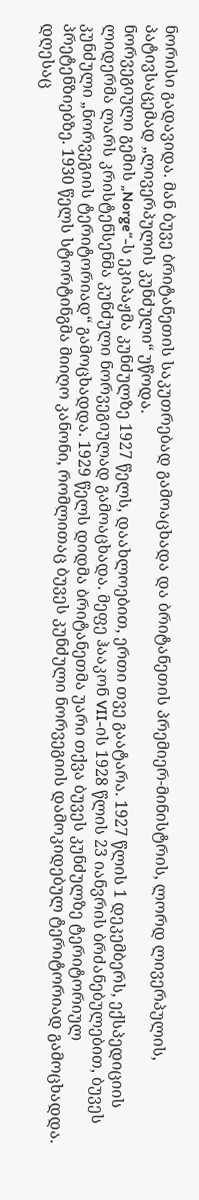ნორისი გადავიდა. მან ბუვე ბრიტანეთის საკუთრებად გამოაცხადა და ბრიტანეთის პრემიერ-მინისტრის, ლორდ ლივერპულის, პატივსაცემად „ლივერპულის კუნძული“ უწოდა.
ნორვეგიული გემის „Norge“-ს ეკიპაჟმა კუნძულზე 1927 წელს, დაახლოებით, ერთი თვე გაატარა. 1927 წლის 1 დეკემბერს, ექსპედიციის ლიდერმა ლარს კრისტენსენმა კუნძული ნორვეგიულად გამოაცხადა. მეფე ჰააკონ VII-ის 1928 წლის 23 იანვრის ბრძანებულებით, ბუვეს კუნძული „ნორვეგიის ტერიტორიად“ გამოცხადდა. 1929 წელს დიდმა ბრიტანეთმა უარი თქვა ბუვეს კუნძულზე ტერიტორიულ პრეტენზიებზე. 1930 წელს სტორტინგმა მიიღო კანონი, რომლითაც ბუვეს კუნძული ნორვეგიის დამოკიდებულ ტერიტორიად გამოცხადდა.
დღესაც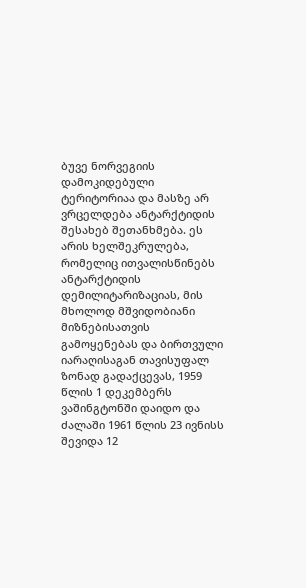ბუვე ნორვეგიის დამოკიდებული ტერიტორიაა და მასზე არ ვრცელდება ანტარქტიდის შესახებ შეთანხმება. ეს არის ხელშეკრულება, რომელიც ითვალისწინებს ანტარქტიდის დემილიტარიზაციას, მის მხოლოდ მშვიდობიანი მიზნებისათვის გამოყენებას და ბირთვული იარაღისაგან თავისუფალ ზონად გადაქცევას, 1959 წლის 1 დეკემბერს ვაშინგტონში დაიდო და ძალაში 1961 წლის 23 ივნისს შევიდა 12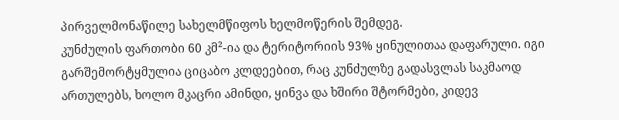პირველმონაწილე სახელმწიფოს ხელმოწერის შემდეგ.
კუნძულის ფართობი 60 კმ²-ია და ტერიტორიის 93% ყინულითაა დაფარული. იგი გარშემორტყმულია ციცაბო კლდეებით, რაც კუნძულზე გადასვლას საკმაოდ ართულებს, ხოლო მკაცრი ამინდი, ყინვა და ხშირი შტორმები, კიდევ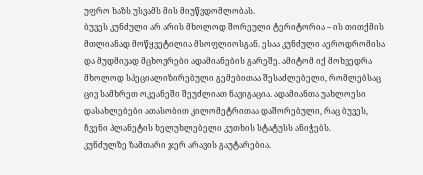უფრო ხაზს უსვამს მის მიუწვდომლობას.
ბუვეს კუნძული არ არის მხოლოდ შორეული ტერიტორია – ის თითქმის მთლიანად მოწყვეტილია მსოფლიოსგან. ესაა კუნძული აეროდრომისა და მუდმივად მცხოვრები ადამიანების გარეშე. ამიტომ იქ მოხვედრა მხოლოდ სპეციალიზირებული გემებითაა შესაძლებელი, რომლებსაც ცივ სამხრეთ ოკეანეში შეუძლიათ ნავიგაცია. ადამიანთა უახლოესი დასახლებები ათასობით კილომეტრითაა დაშორებული, რაც ბუვეს, ჩვენი პლანეტის ხელუხლებელი კუთხის სტატუსს ანიჭებს.
კუნძულზე ზამთარი ჯერ არავის გაუტარებია.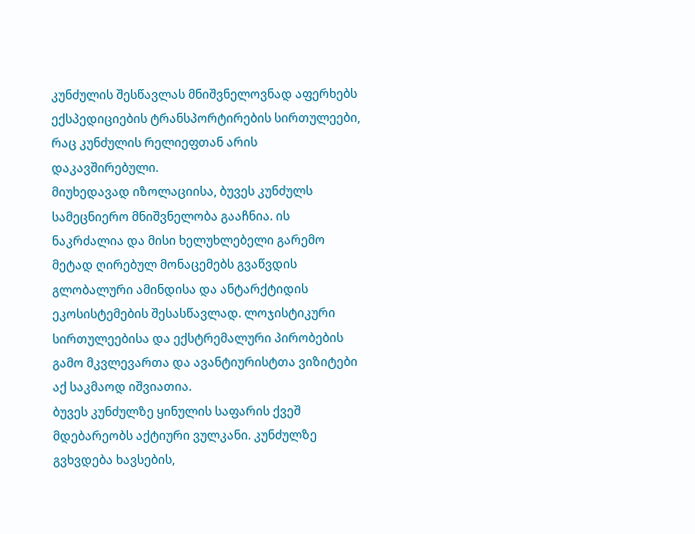კუნძულის შესწავლას მნიშვნელოვნად აფერხებს ექსპედიციების ტრანსპორტირების სირთულეები, რაც კუნძულის რელიეფთან არის დაკავშირებული.
მიუხედავად იზოლაციისა, ბუვეს კუნძულს სამეცნიერო მნიშვნელობა გააჩნია. ის ნაკრძალია და მისი ხელუხლებელი გარემო მეტად ღირებულ მონაცემებს გვაწვდის გლობალური ამინდისა და ანტარქტიდის ეკოსისტემების შესასწავლად. ლოჯისტიკური სირთულეებისა და ექსტრემალური პირობების გამო მკვლევართა და ავანტიურისტთა ვიზიტები აქ საკმაოდ იშვიათია.
ბუვეს კუნძულზე ყინულის საფარის ქვეშ მდებარეობს აქტიური ვულკანი. კუნძულზე გვხვდება ხავსების,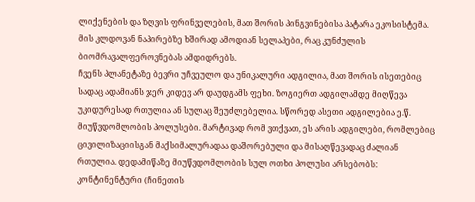ლიქენების და ზღვის ფრინველების, მათ შორის პინგვინებისა პატარა ეკოსისტემა. მის კლდოვან ნაპირებზე ხშირად ამოდიან სელაპები, რაც კუნძულის ბიომრავალფეროვნებას ამდიდრებს.
ჩვენს პლანეტაზე ბევრი უჩვეულო და უნიკალური ადგილია, მათ შორის ისეთებიც სადაც ადამიანს ჯერ კიდევ არ დაუდგამს ფეხი. ზოგიერთ ადგილამდე მიღწევა უკიდურესად რთულია ან სულაც შეუძლებელია. სწორედ ასეთი ადგილებია ე.წ. მიუწვდომლობის პოლუსები. მარტივად რომ ვთქვათ, ეს არის ადგილები, რომლებიც ცივილიზაციისგან მაქსიმალურადაა დაშორებული და მისაღწევადაც ძალიან რთულია. დედამიწაზე მიუწვდომლობის სულ ოთხი პოლუსი არსებობს: კონტინენტური (ჩინეთის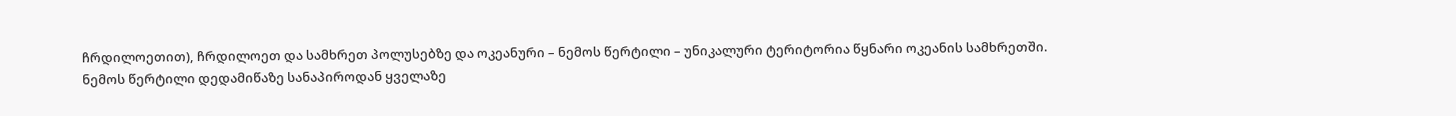ჩრდილოეთით), ჩრდილოეთ და სამხრეთ პოლუსებზე და ოკეანური – ნემოს წერტილი – უნიკალური ტერიტორია წყნარი ოკეანის სამხრეთში.
ნემოს წერტილი დედამიწაზე სანაპიროდან ყველაზე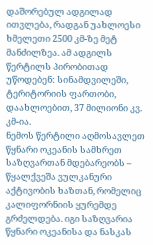დაშორებულ ადგილად ითვლება, რადგან უახლოესი ხმელეთი 2500 კმ-ზე მეტ მანძილზეა. ამ ადგილს წერტილს პირობითად უწოდებენ: სინამდვილეში, ტერიტორიის ფართობი, დაახლოებით, 37 მილიონი კვ. კმ-ია.
ნემოს წერტილი აღმოსავლეთ წყნარი ოკეანის სამხრეთ საზღვართან მდებარეობს – წყალქვეშა ვულკანური აქტივობის ხაზთან, რომელიც კალიფორნიის ყურემდე გრძელდება. იგი საზღვარია წყნარი ოკეანისა და ნასკას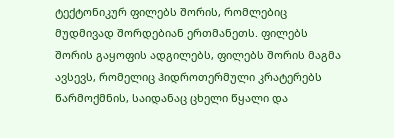ტექტონიკურ ფილებს შორის, რომლებიც მუდმივად შორდებიან ერთმანეთს. ფილებს შორის გაყოფის ადგილებს, ფილებს შორის მაგმა ავსევს, რომელიც ჰიდროთერმული კრატერებს წარმოქმნის, საიდანაც ცხელი წყალი და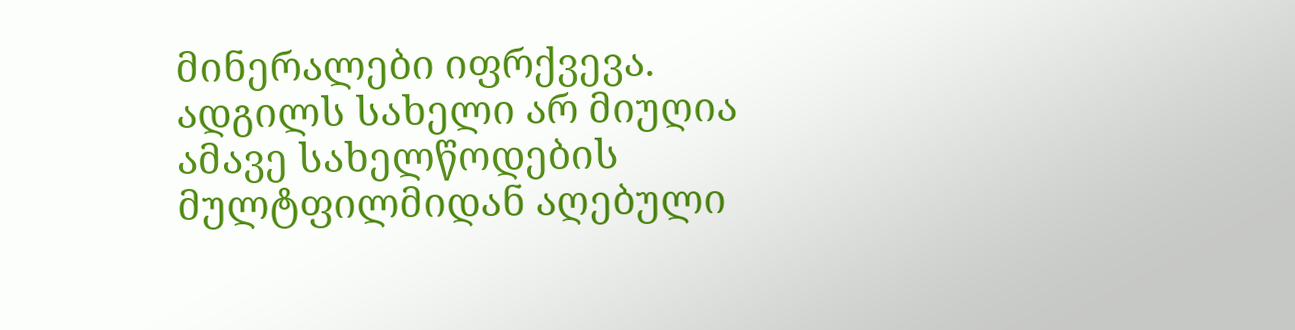მინერალები იფრქვევა.
ადგილს სახელი არ მიუღია ამავე სახელწოდების მულტფილმიდან აღებული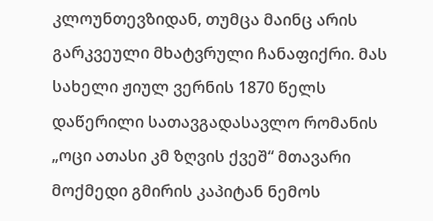კლოუნთევზიდან, თუმცა მაინც არის გარკვეული მხატვრული ჩანაფიქრი. მას სახელი ჟიულ ვერნის 1870 წელს დაწერილი სათავგადასავლო რომანის „ოცი ათასი კმ ზღვის ქვეშ“ მთავარი მოქმედი გმირის კაპიტან ნემოს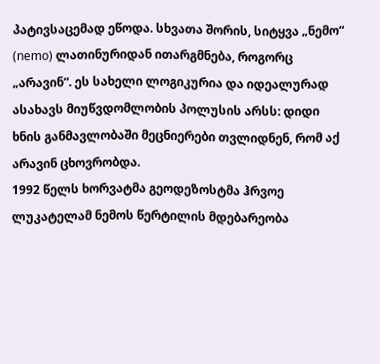პატივსაცემად ეწოდა. სხვათა შორის, სიტყვა „ნემო“ (nemo) ლათინურიდან ითარგმნება, როგორც „არავინ“. ეს სახელი ლოგიკურია და იდეალურად ასახავს მიუწვდომლობის პოლუსის არსს: დიდი ხნის განმავლობაში მეცნიერები თვლიდნენ, რომ აქ არავინ ცხოვრობდა.
1992 წელს ხორვატმა გეოდეზოსტმა ჰრვოე ლუკატელამ ნემოს წერტილის მდებარეობა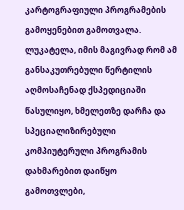კარტოგრაფიული პროგრამების გამოყენებით გამოთვალა. ლუკატელა, იმის მაგივრად რომ ამ განსაკუთრებული წერტილის აღმოსაჩენად ქსპედიციაში წასულიყო, ხმელეთზე დარჩა და სპეციალიზირებული კომპიუტერული პროგრამის დახმარებით დაიწყო გამოთვლები,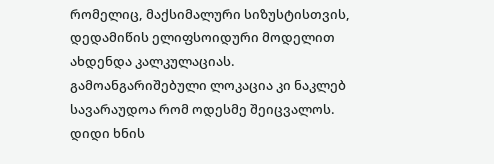რომელიც, მაქსიმალური სიზუსტისთვის, დედამიწის ელიფსოიდური მოდელით ახდენდა კალკულაციას. გამოანგარიშებული ლოკაცია კი ნაკლებ სავარაუდოა რომ ოდესმე შეიცვალოს.
დიდი ხნის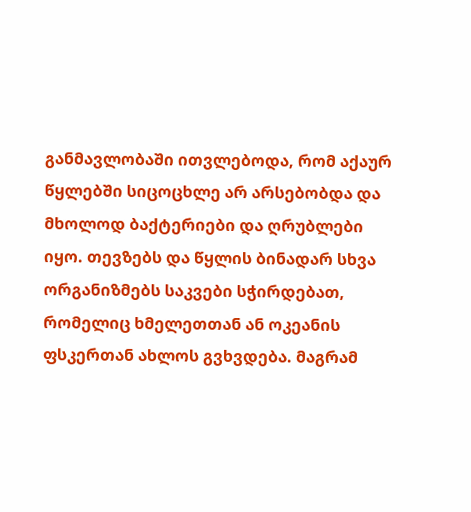განმავლობაში ითვლებოდა, რომ აქაურ წყლებში სიცოცხლე არ არსებობდა და მხოლოდ ბაქტერიები და ღრუბლები იყო. თევზებს და წყლის ბინადარ სხვა ორგანიზმებს საკვები სჭირდებათ, რომელიც ხმელეთთან ან ოკეანის ფსკერთან ახლოს გვხვდება. მაგრამ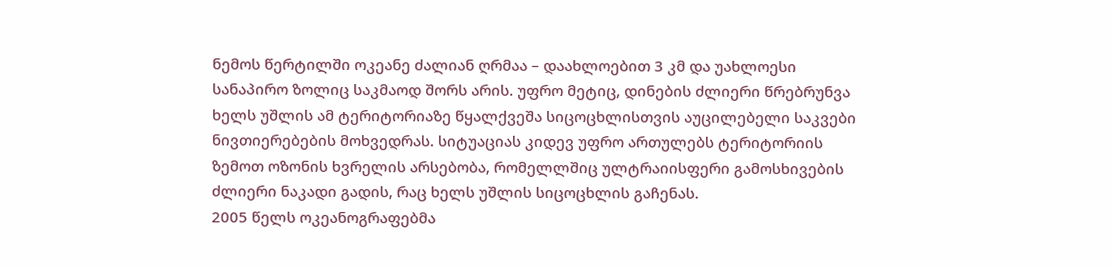ნემოს წერტილში ოკეანე ძალიან ღრმაა – დაახლოებით 3 კმ და უახლოესი სანაპირო ზოლიც საკმაოდ შორს არის. უფრო მეტიც, დინების ძლიერი წრებრუნვა ხელს უშლის ამ ტერიტორიაზე წყალქვეშა სიცოცხლისთვის აუცილებელი საკვები ნივთიერებების მოხვედრას. სიტუაციას კიდევ უფრო ართულებს ტერიტორიის ზემოთ ოზონის ხვრელის არსებობა, რომელლშიც ულტრაიისფერი გამოსხივების ძლიერი ნაკადი გადის, რაც ხელს უშლის სიცოცხლის გაჩენას.
2005 წელს ოკეანოგრაფებმა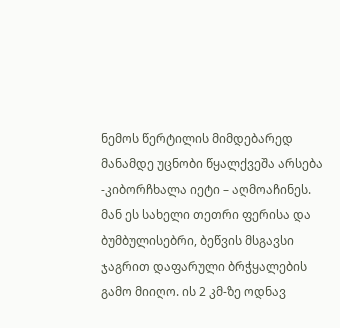ნემოს წერტილის მიმდებარედ მანამდე უცნობი წყალქვეშა არსება -კიბორჩხალა იეტი – აღმოაჩინეს. მან ეს სახელი თეთრი ფერისა და ბუმბულისებრი, ბეწვის მსგავსი ჯაგრით დაფარული ბრჭყალების გამო მიიღო. ის 2 კმ-ზე ოდნავ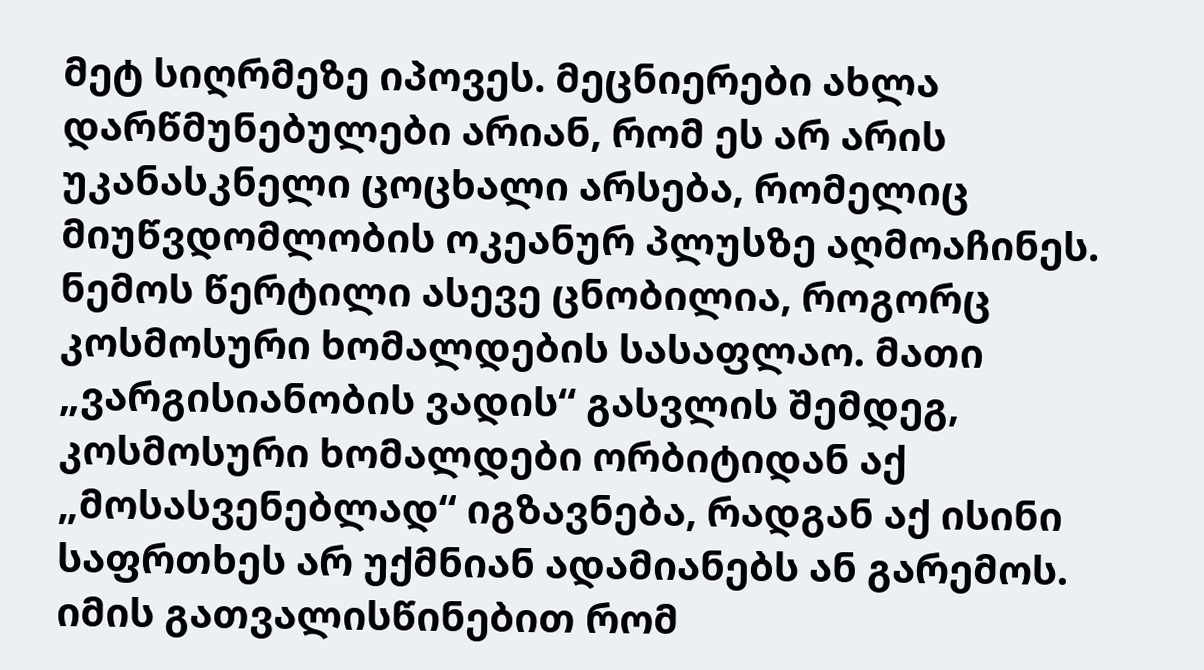მეტ სიღრმეზე იპოვეს. მეცნიერები ახლა დარწმუნებულები არიან, რომ ეს არ არის უკანასკნელი ცოცხალი არსება, რომელიც მიუწვდომლობის ოკეანურ პლუსზე აღმოაჩინეს.
ნემოს წერტილი ასევე ცნობილია, როგორც კოსმოსური ხომალდების სასაფლაო. მათი „ვარგისიანობის ვადის“ გასვლის შემდეგ, კოსმოსური ხომალდები ორბიტიდან აქ „მოსასვენებლად“ იგზავნება, რადგან აქ ისინი საფრთხეს არ უქმნიან ადამიანებს ან გარემოს.
იმის გათვალისწინებით რომ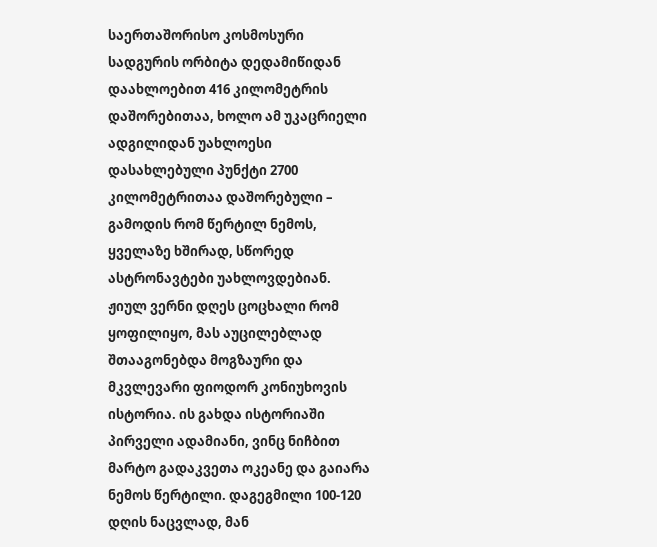საერთაშორისო კოსმოსური სადგურის ორბიტა დედამიწიდან დაახლოებით 416 კილომეტრის დაშორებითაა, ხოლო ამ უკაცრიელი ადგილიდან უახლოესი დასახლებული პუნქტი 2700 კილომეტრითაა დაშორებული – გამოდის რომ წერტილ ნემოს, ყველაზე ხშირად, სწორედ ასტრონავტები უახლოვდებიან.
ჟიულ ვერნი დღეს ცოცხალი რომ ყოფილიყო, მას აუცილებლად შთააგონებდა მოგზაური და მკვლევარი ფიოდორ კონიუხოვის ისტორია. ის გახდა ისტორიაში პირველი ადამიანი, ვინც ნიჩბით მარტო გადაკვეთა ოკეანე და გაიარა ნემოს წერტილი. დაგეგმილი 100-120 დღის ნაცვლად, მან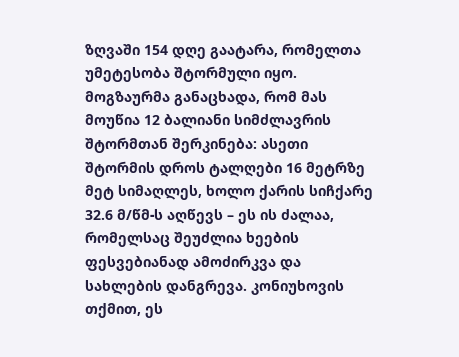ზღვაში 154 დღე გაატარა, რომელთა უმეტესობა შტორმული იყო. მოგზაურმა განაცხადა, რომ მას მოუწია 12 ბალიანი სიმძლავრის შტორმთან შერკინება: ასეთი შტორმის დროს ტალღები 16 მეტრზე მეტ სიმაღლეს, ხოლო ქარის სიჩქარე 32.6 მ/წმ-ს აღწევს – ეს ის ძალაა, რომელსაც შეუძლია ხეების ფესვებიანად ამოძირკვა და სახლების დანგრევა. კონიუხოვის თქმით, ეს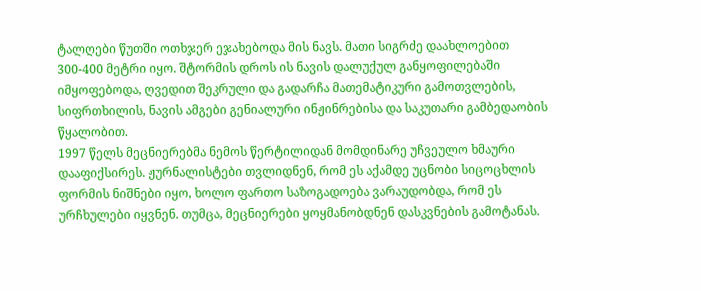ტალღები წუთში ოთხჯერ ეჯახებოდა მის ნავს. მათი სიგრძე დაახლოებით 300-400 მეტრი იყო. შტორმის დროს ის ნავის დალუქულ განყოფილებაში იმყოფებოდა, ღვედით შეკრული და გადარჩა მათემატიკური გამოთვლების, სიფრთხილის, ნავის ამგები გენიალური ინჟინრებისა და საკუთარი გამბედაობის წყალობით.
1997 წელს მეცნიერებმა ნემოს წერტილიდან მომდინარე უჩვეულო ხმაური დააფიქსირეს. ჟურნალისტები თვლიდნენ, რომ ეს აქამდე უცნობი სიცოცხლის ფორმის ნიშნები იყო, ხოლო ფართო საზოგადოება ვარაუდობდა, რომ ეს ურჩხულები იყვნენ. თუმცა, მეცნიერები ყოყმანობდნენ დასკვნების გამოტანას.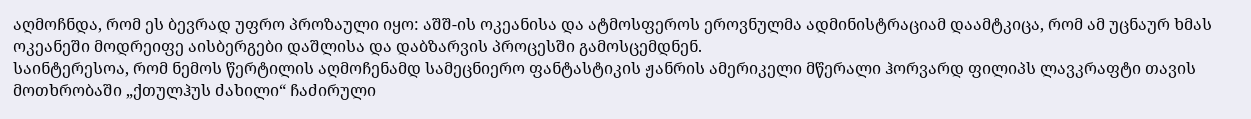აღმოჩნდა, რომ ეს ბევრად უფრო პროზაული იყო: აშშ-ის ოკეანისა და ატმოსფეროს ეროვნულმა ადმინისტრაციამ დაამტკიცა, რომ ამ უცნაურ ხმას ოკეანეში მოდრეიფე აისბერგები დაშლისა და დაბზარვის პროცესში გამოსცემდნენ.
საინტერესოა, რომ ნემოს წერტილის აღმოჩენამდ სამეცნიერო ფანტასტიკის ჟანრის ამერიკელი მწერალი ჰორვარდ ფილიპს ლავკრაფტი თავის მოთხრობაში „ქთულჰუს ძახილი“ ჩაძირული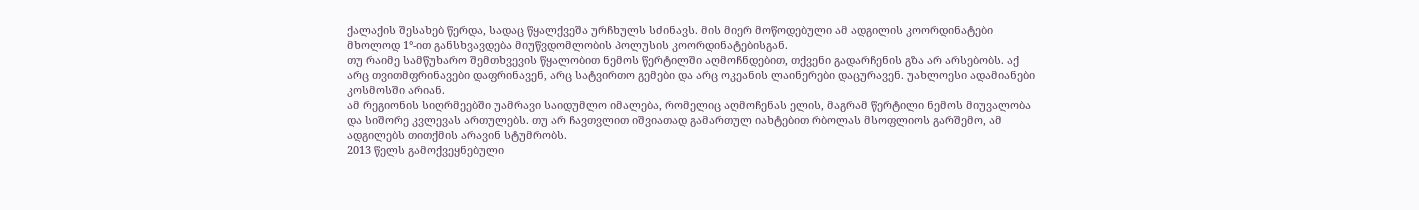ქალაქის შესახებ წერდა, სადაც წყალქვეშა ურჩხულს სძინავს. მის მიერ მოწოდებული ამ ადგილის კოორდინატები მხოლოდ 1°-ით განსხვავდება მიუწვდომლობის პოლუსის კოორდინატებისგან.
თუ რაიმე სამწუხარო შემთხვევის წყალობით ნემოს წერტილში აღმოჩნდებით, თქვენი გადარჩენის გზა არ არსებობს. აქ არც თვითმფრინავები დაფრინავენ, არც სატვირთო გემები და არც ოკეანის ლაინერები დაცურავენ. უახლოესი ადამიანები კოსმოსში არიან.
ამ რეგიონის სიღრმეებში უამრავი საიდუმლო იმალება, რომელიც აღმოჩენას ელის, მაგრამ წერტილი ნემოს მიუვალობა და სიშორე კვლევას ართულებს. თუ არ ჩავთვლით იშვიათად გამართულ იახტებით რბოლას მსოფლიოს გარშემო, ამ ადგილებს თითქმის არავინ სტუმრობს.
2013 წელს გამოქვეყნებული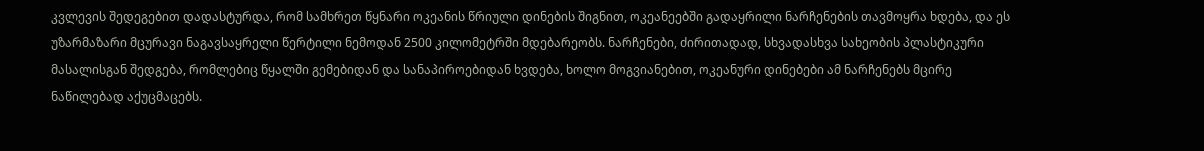კვლევის შედეგებით დადასტურდა, რომ სამხრეთ წყნარი ოკეანის წრიული დინების შიგნით, ოკეანეებში გადაყრილი ნარჩენების თავმოყრა ხდება, და ეს უზარმაზარი მცურავი ნაგავსაყრელი წერტილი ნემოდან 2500 კილომეტრში მდებარეობს. ნარჩენები, ძირითადად, სხვადასხვა სახეობის პლასტიკური მასალისგან შედგება, რომლებიც წყალში გემებიდან და სანაპიროებიდან ხვდება, ხოლო მოგვიანებით, ოკეანური დინებები ამ ნარჩენებს მცირე ნაწილებად აქუცმაცებს.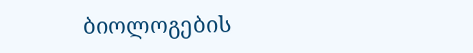ბიოლოგების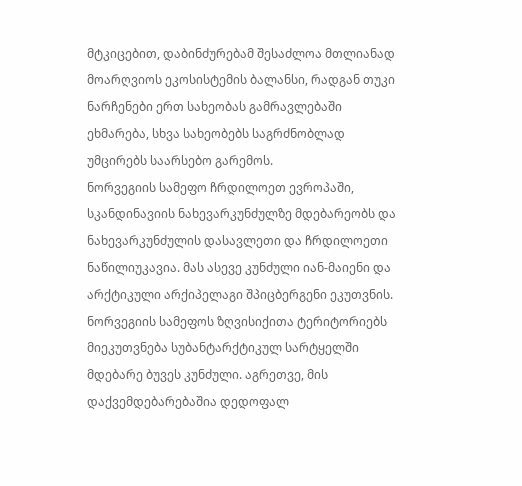მტკიცებით, დაბინძურებამ შესაძლოა მთლიანად მოარღვიოს ეკოსისტემის ბალანსი, რადგან თუკი ნარჩენები ერთ სახეობას გამრავლებაში ეხმარება, სხვა სახეობებს საგრძნობლად უმცირებს საარსებო გარემოს.
ნორვეგიის სამეფო ჩრდილოეთ ევროპაში, სკანდინავიის ნახევარკუნძულზე მდებარეობს და ნახევარკუნძულის დასავლეთი და ჩრდილოეთი ნაწილიუკავია. მას ასევე კუნძული იან-მაიენი და არქტიკული არქიპელაგი შპიცბერგენი ეკუთვნის. ნორვეგიის სამეფოს ზღვისიქითა ტერიტორიებს მიეკუთვნება სუბანტარქტიკულ სარტყელში მდებარე ბუვეს კუნძული. აგრეთვე, მის დაქვემდებარებაშია დედოფალ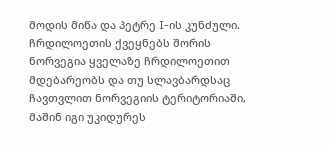მოდის მიწა და პეტრე I-ის კუნძული.
ჩრდილოეთის ქვეყნებს შორის ნორვეგია ყველაზე ჩრდილოეთით მდებარეობს და თუ სლავბარდსაც ჩავთვლით ნორვეგიის ტერიტორიაში, მაშინ იგი უკიდურეს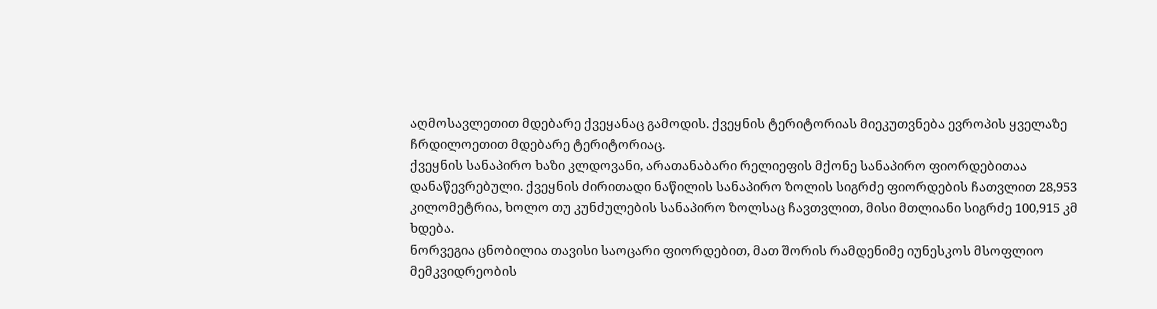აღმოსავლეთით მდებარე ქვეყანაც გამოდის. ქვეყნის ტერიტორიას მიეკუთვნება ევროპის ყველაზე ჩრდილოეთით მდებარე ტერიტორიაც.
ქვეყნის სანაპირო ხაზი კლდოვანი, არათანაბარი რელიეფის მქონე სანაპირო ფიორდებითაა დანაწევრებული. ქვეყნის ძირითადი ნაწილის სანაპირო ზოლის სიგრძე ფიორდების ჩათვლით 28,953 კილომეტრია, ხოლო თუ კუნძულების სანაპირო ზოლსაც ჩავთვლით, მისი მთლიანი სიგრძე 100,915 კმ ხდება.
ნორვეგია ცნობილია თავისი საოცარი ფიორდებით, მათ შორის რამდენიმე იუნესკოს მსოფლიო მემკვიდრეობის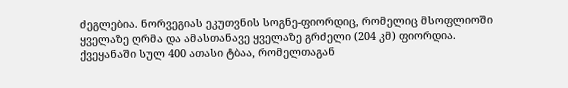ძეგლებია. ნორვეგიას ეკუთვნის სოგნე-ფიორდიც, რომელიც მსოფლიოში ყველაზე ღრმა და ამასთანავე ყველაზე გრძელი (204 კმ) ფიორდია.
ქვეყანაში სულ 400 ათასი ტბაა, რომელთაგან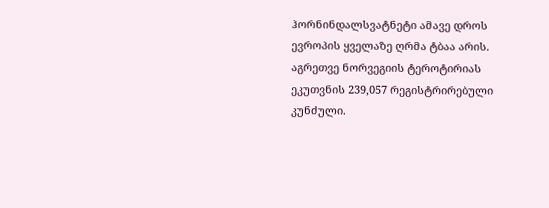ჰორნინდალსვატნეტი ამავე დროს ევროპის ყველაზე ღრმა ტბაა არის. აგრეთვე ნორვეგიის ტეროტირიას ეკუთვნის 239,057 რეგისტრირებული კუნძული.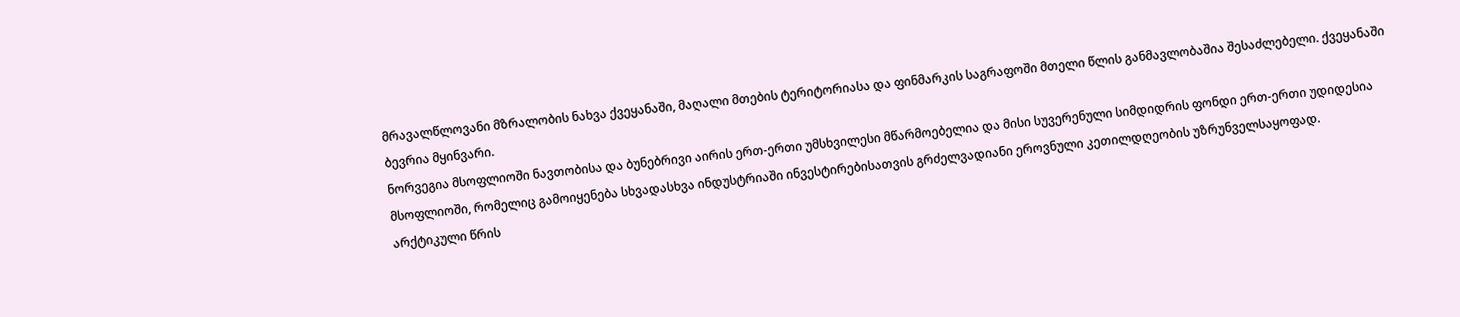მრავალწლოვანი მზრალობის ნახვა ქვეყანაში, მაღალი მთების ტერიტორიასა და ფინმარკის საგრაფოში მთელი წლის განმავლობაშია შესაძლებელი. ქვეყანაში ბევრია მყინვარი.
ნორვეგია მსოფლიოში ნავთობისა და ბუნებრივი აირის ერთ-ერთი უმსხვილესი მწარმოებელია და მისი სუვერენული სიმდიდრის ფონდი ერთ-ერთი უდიდესია მსოფლიოში, რომელიც გამოიყენება სხვადასხვა ინდუსტრიაში ინვესტირებისათვის გრძელვადიანი ეროვნული კეთილდღეობის უზრუნველსაყოფად.
არქტიკული წრის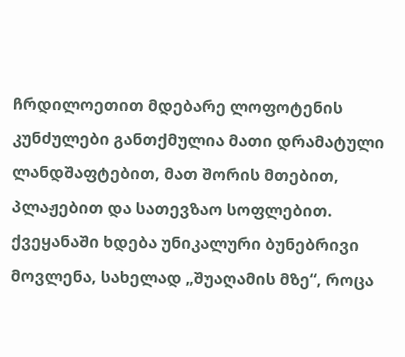ჩრდილოეთით მდებარე ლოფოტენის კუნძულები განთქმულია მათი დრამატული ლანდშაფტებით, მათ შორის მთებით, პლაჟებით და სათევზაო სოფლებით.
ქვეყანაში ხდება უნიკალური ბუნებრივი მოვლენა, სახელად „შუაღამის მზე“, როცა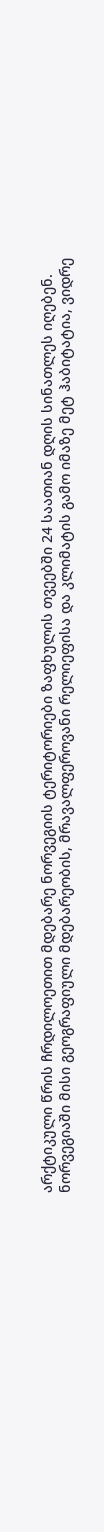არქტიკული წრის ჩრდილოეთით მდებარე ნორვეგიის ტერიტორიები ზაფხულის თვეებში 24 საათიან დღის სინათლეს იღებენ.
ნორვეგიაში მისი გეოგრაფიული მდებარეობის, მრავალფეროვანი რელიეფისა და კლიმატის გამო იმაზე მეტ ჰაბიტატია, ვიდრე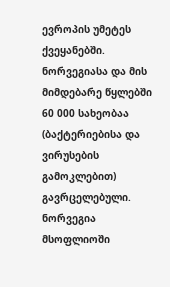ევროპის უმეტეს ქვეყანებში. ნორვეგიასა და მის მიმდებარე წყლებში 60 000 სახეობაა (ბაქტერიებისა და ვირუსების გამოკლებით) გავრცელებული.
ნორვეგია მსოფლიოში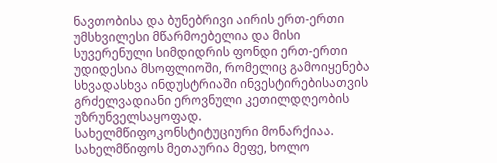ნავთობისა და ბუნებრივი აირის ერთ-ერთი უმსხვილესი მწარმოებელია და მისი სუვერენული სიმდიდრის ფონდი ერთ-ერთი უდიდესია მსოფლიოში, რომელიც გამოიყენება სხვადასხვა ინდუსტრიაში ინვესტირებისათვის გრძელვადიანი ეროვნული კეთილდღეობის უზრუნველსაყოფად.
სახელმწიფოკონსტიტუციური მონარქიაა. სახელმწიფოს მეთაურია მეფე, ხოლო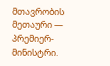მთავრობის მეთაური — პრემიერ-მინისტრი.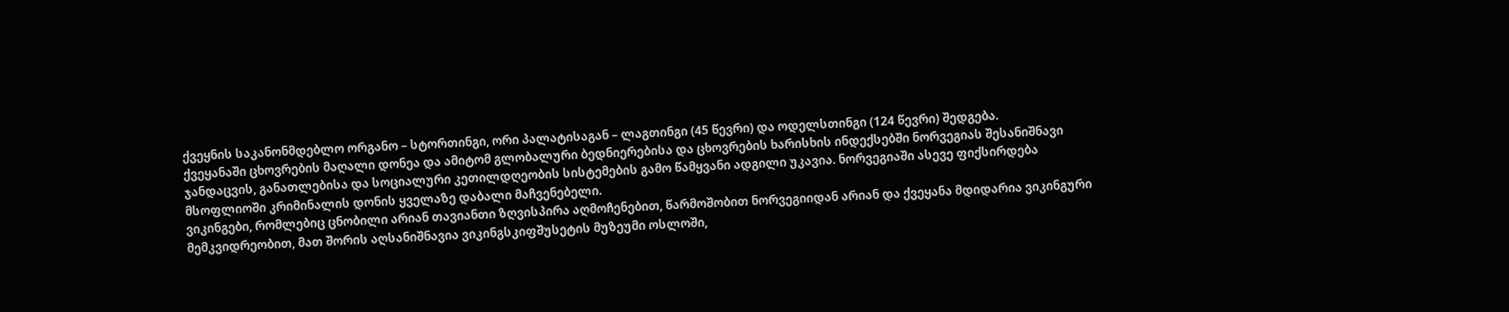ქვეყნის საკანონმდებლო ორგანო – სტორთინგი, ორი პალატისაგან – ლაგთინგი (45 წევრი) და ოდელსთინგი (124 წევრი) შედგება.
ქვეყანაში ცხოვრების მაღალი დონეა და ამიტომ გლობალური ბედნიერებისა და ცხოვრების ხარისხის ინდექსებში ნორვეგიას შესანიშნავი ჯანდაცვის, განათლებისა და სოციალური კეთილდღეობის სისტემების გამო წამყვანი ადგილი უკავია. ნორვეგიაში ასევე ფიქსირდება მსოფლიოში კრიმინალის დონის ყველაზე დაბალი მაჩვენებელი.
ვიკინგები, რომლებიც ცნობილი არიან თავიანთი ზღვისპირა აღმოჩენებით, წარმოშობით ნორვეგიიდან არიან და ქვეყანა მდიდარია ვიკინგური მემკვიდრეობით, მათ შორის აღსანიშნავია ვიკინგსკიფშუსეტის მუზეუმი ოსლოში,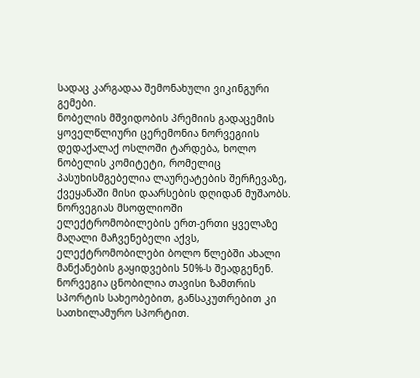სადაც კარგადაა შემონახული ვიკინგური გემები.
ნობელის მშვიდობის პრემიის გადაცემის ყოველწლიური ცერემონია ნორვეგიის დედაქალაქ ოსლოში ტარდება, ხოლო ნობელის კომიტეტი, რომელიც პასუხისმგებელია ლაურეატების შერჩევაზე, ქვეყანაში მისი დაარსების დღიდან მუშაობს.
ნორვეგიას მსოფლიოში ელექტრომობილების ერთ-ერთი ყველაზე მაღალი მაჩვენებელი აქვს, ელექტრომობილები ბოლო წლებში ახალი მანქანების გაყიდვების 50%-ს შეადგენენ.
ნორვეგია ცნობილია თავისი ზამთრის სპორტის სახეობებით, განსაკუთრებით კი სათხილამურო სპორტით.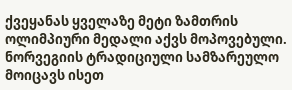ქვეყანას ყველაზე მეტი ზამთრის ოლიმპიური მედალი აქვს მოპოვებული.
ნორვეგიის ტრადიციული სამზარეულო მოიცავს ისეთ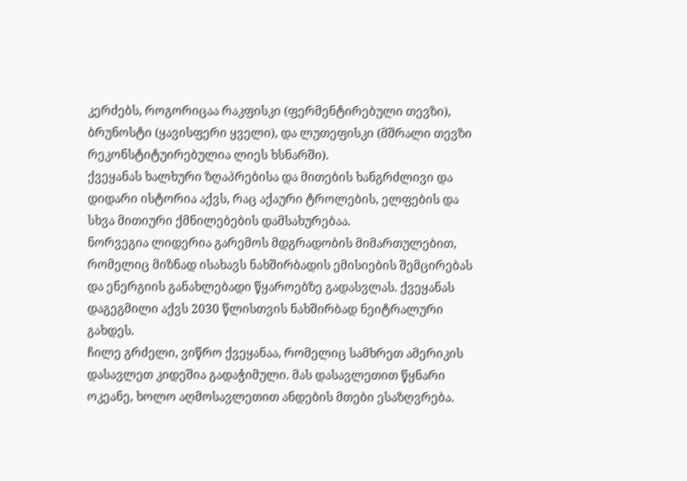კერძებს, როგორიცაა რაკფისკი (ფერმენტირებული თევზი), ბრუნოსტი (ყავისფერი ყველი), და ლუთეფისკი (მშრალი თევზი რეკონსტიტუირებულია ლიეს ხსნარში).
ქვეყანას ხალხური ზღაპრებისა და მითების ხანგრძლივი და დიდარი ისტორია აქვს, რაც აქაური ტროლების, ელფების და სხვა მითიური ქმნილებების დამსახურებაა.
ნორვეგია ლიდერია გარემოს მდგრადობის მიმართულებით, რომელიც მიზნად ისახავს ნახშირბადის ემისიების შემცირებას და ენერგიის განახლებადი წყაროებზე გადასვლას. ქვეყანას დაგეგმილი აქვს 2030 წლისთვის ნახშირბად ნეიტრალური გახდეს.
ჩილე გრძელი, ვიწრო ქვეყანაა, რომელიც სამხრეთ ამერიკის დასავლეთ კიდეშია გადაჭიმული. მას დასავლეთით წყნარი ოკეანე, ხოლო აღმოსავლეთით ანდების მთები ესაზღვრება.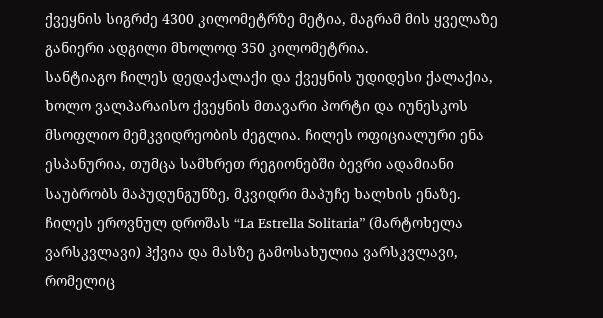ქვეყნის სიგრძე 4300 კილომეტრზე მეტია, მაგრამ მის ყველაზე განიერი ადგილი მხოლოდ 350 კილომეტრია.
სანტიაგო ჩილეს დედაქალაქი და ქვეყნის უდიდესი ქალაქია, ხოლო ვალპარაისო ქვეყნის მთავარი პორტი და იუნესკოს მსოფლიო მემკვიდრეობის ძეგლია. ჩილეს ოფიციალური ენა ესპანურია, თუმცა სამხრეთ რეგიონებში ბევრი ადამიანი საუბრობს მაპუდუნგუნზე, მკვიდრი მაპუჩე ხალხის ენაზე.
ჩილეს ეროვნულ დროშას “La Estrella Solitaria” (მარტოხელა ვარსკვლავი) ჰქვია და მასზე გამოსახულია ვარსკვლავი, რომელიც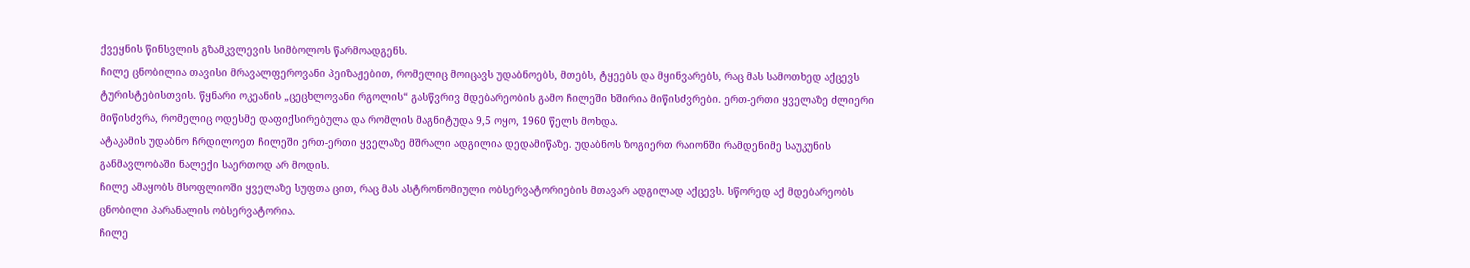ქვეყნის წინსვლის გზამკვლევის სიმბოლოს წარმოადგენს.
ჩილე ცნობილია თავისი მრავალფეროვანი პეიზაჟებით, რომელიც მოიცავს უდაბნოებს, მთებს, ტყეებს და მყინვარებს, რაც მას სამოთხედ აქცევს ტურისტებისთვის. წყნარი ოკეანის „ცეცხლოვანი რგოლის“ გასწვრივ მდებარეობის გამო ჩილეში ხშირია მიწისძვრები. ერთ-ერთი ყველაზე ძლიერი მიწისძვრა, რომელიც ოდესმე დაფიქსირებულა და რომლის მაგნიტუდა 9,5 ოყო, 1960 წელს მოხდა.
ატაკამის უდაბნო ჩრდილოეთ ჩილეში ერთ-ერთი ყველაზე მშრალი ადგილია დედამიწაზე. უდაბნოს ზოგიერთ რაიონში რამდენიმე საუკუნის განმავლობაში ნალექი საერთოდ არ მოდის.
ჩილე ამაყობს მსოფლიოში ყველაზე სუფთა ცით, რაც მას ასტრონომიული ობსერვატორიების მთავარ ადგილად აქცევს. სწორედ აქ მდებარეობს ცნობილი პარანალის ობსერვატორია.
ჩილე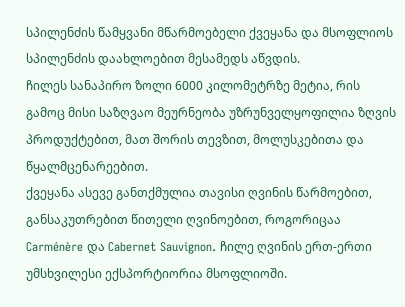სპილენძის წამყვანი მწარმოებელი ქვეყანა და მსოფლიოს სპილენძის დაახლოებით მესამედს აწვდის.
ჩილეს სანაპირო ზოლი 6000 კილომეტრზე მეტია, რის გამოც მისი საზღვაო მეურნეობა უზრუნველყოფილია ზღვის პროდუქტებით, მათ შორის თევზით, მოლუსკებითა და წყალმცენარეებით.
ქვეყანა ასევე განთქმულია თავისი ღვინის წარმოებით, განსაკუთრებით წითელი ღვინოებით, როგორიცაა Carménère და Cabernet Sauvignon. ჩილე ღვინის ერთ-ერთი უმსხვილესი ექსპორტიორია მსოფლიოში.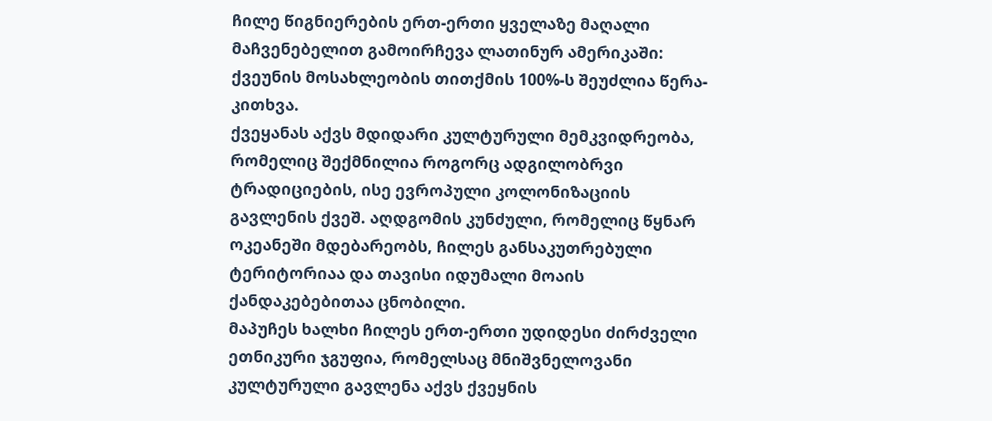ჩილე წიგნიერების ერთ-ერთი ყველაზე მაღალი მაჩვენებელით გამოირჩევა ლათინურ ამერიკაში: ქვეუნის მოსახლეობის თითქმის 100%-ს შეუძლია წერა-კითხვა.
ქვეყანას აქვს მდიდარი კულტურული მემკვიდრეობა, რომელიც შექმნილია როგორც ადგილობრვი ტრადიციების, ისე ევროპული კოლონიზაციის გავლენის ქვეშ. აღდგომის კუნძული, რომელიც წყნარ ოკეანეში მდებარეობს, ჩილეს განსაკუთრებული ტერიტორიაა და თავისი იდუმალი მოაის ქანდაკებებითაა ცნობილი.
მაპუჩეს ხალხი ჩილეს ერთ-ერთი უდიდესი ძირძველი ეთნიკური ჯგუფია, რომელსაც მნიშვნელოვანი კულტურული გავლენა აქვს ქვეყნის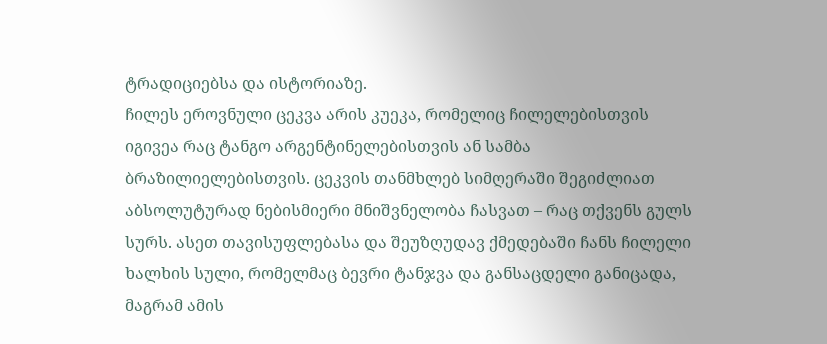ტრადიციებსა და ისტორიაზე.
ჩილეს ეროვნული ცეკვა არის კუეკა, რომელიც ჩილელებისთვის იგივეა რაც ტანგო არგენტინელებისთვის ან სამბა ბრაზილიელებისთვის. ცეკვის თანმხლებ სიმღერაში შეგიძლიათ აბსოლუტურად ნებისმიერი მნიშვნელობა ჩასვათ – რაც თქვენს გულს სურს. ასეთ თავისუფლებასა და შეუზღუდავ ქმედებაში ჩანს ჩილელი ხალხის სული, რომელმაც ბევრი ტანჯვა და განსაცდელი განიცადა, მაგრამ ამის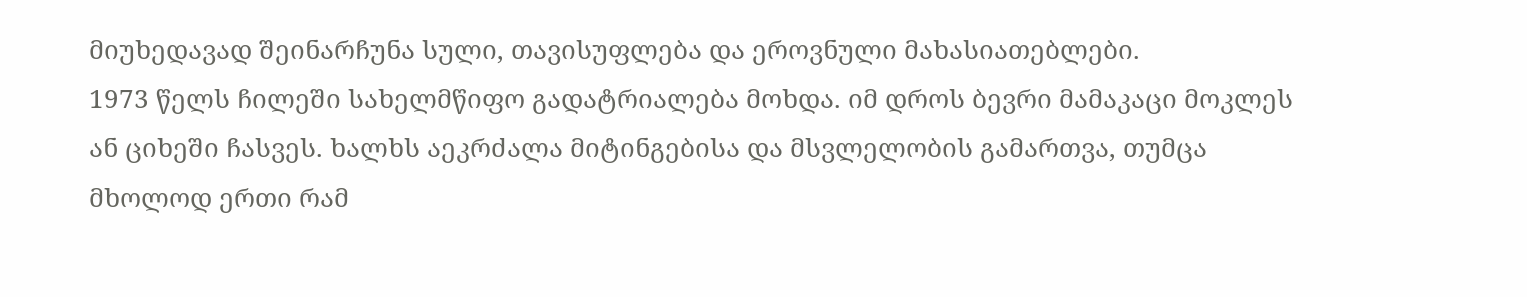მიუხედავად შეინარჩუნა სული, თავისუფლება და ეროვნული მახასიათებლები.
1973 წელს ჩილეში სახელმწიფო გადატრიალება მოხდა. იმ დროს ბევრი მამაკაცი მოკლეს ან ციხეში ჩასვეს. ხალხს აეკრძალა მიტინგებისა და მსვლელობის გამართვა, თუმცა მხოლოდ ერთი რამ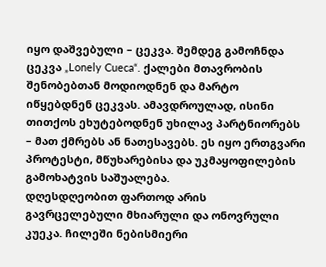იყო დაშვებული – ცეკვა. შემდეგ გამოჩნდა ცეკვა „Lonely Cueca“. ქალები მთავრობის შენობებთან მოდიოდნენ და მარტო იწყებდნენ ცეკვას. ამავდროულად, ისინი თითქოს ეხუტებოდნენ უხილავ პარტნიორებს – მათ ქმრებს ან ნათესავებს. ეს იყო ერთგვარი პროტესტი, მწუხარებისა და უკმაყოფილების გამოხატვის საშუალება.
დღესდღეობით ფართოდ არის გავრცელებული მხიარული და ონოვრული კუეკა. ჩილეში ნებისმიერი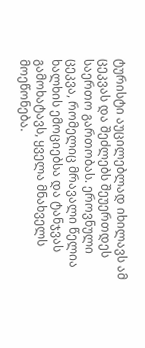ტურისტი აუცილებლად იხილავს ამ ცეკვას და შეძლებს შეუერთდეს საერთო გართობას. ეროვნული ცეკვა, რომელიც მრავალი წელია ხალხის ემოციებსა და ტანჯვას გამოხატავს, ყველა მნახველს მოეწონება.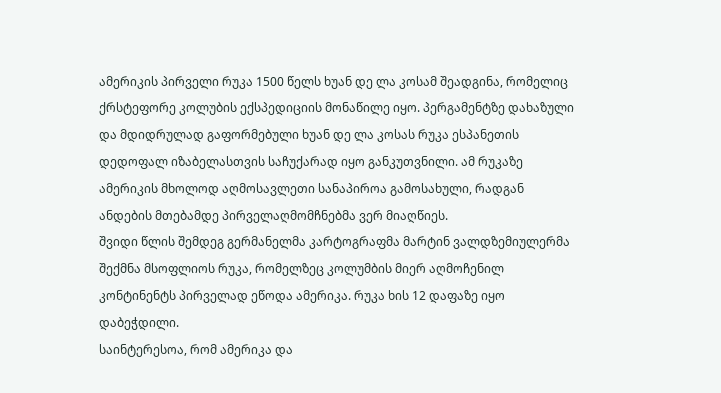ამერიკის პირველი რუკა 1500 წელს ხუან დე ლა კოსამ შეადგინა, რომელიც ქრსტეფორე კოლუბის ექსპედიციის მონაწილე იყო. პერგამენტზე დახაზული და მდიდრულად გაფორმებული ხუან დე ლა კოსას რუკა ესპანეთის დედოფალ იზაბელასთვის საჩუქარად იყო განკუთვნილი. ამ რუკაზე ამერიკის მხოლოდ აღმოსავლეთი სანაპიროა გამოსახული, რადგან ანდების მთებამდე პირველაღმომჩნებმა ვერ მიაღწიეს.
შვიდი წლის შემდეგ გერმანელმა კარტოგრაფმა მარტინ ვალდზემიულერმა შექმნა მსოფლიოს რუკა, რომელზეც კოლუმბის მიერ აღმოჩენილ კონტინენტს პირველად ეწოდა ამერიკა. რუკა ხის 12 დაფაზე იყო დაბეჭდილი.
საინტერესოა, რომ ამერიკა და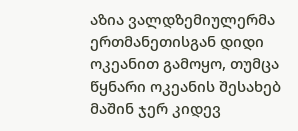აზია ვალდზემიულერმა ერთმანეთისგან დიდი ოკეანით გამოყო, თუმცა წყნარი ოკეანის შესახებ მაშინ ჯერ კიდევ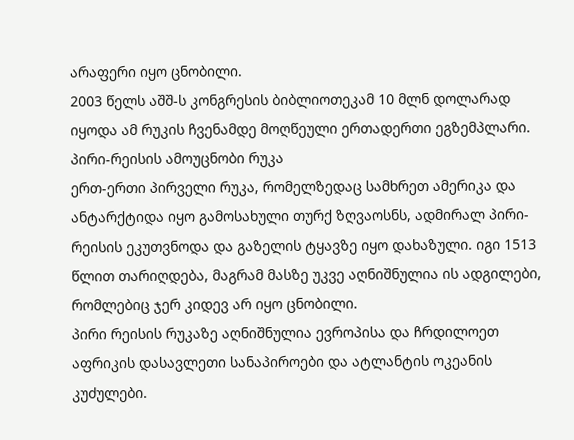არაფერი იყო ცნობილი.
2003 წელს აშშ-ს კონგრესის ბიბლიოთეკამ 10 მლნ დოლარად იყოდა ამ რუკის ჩვენამდე მოღწეული ერთადერთი ეგზემპლარი.
პირი-რეისის ამოუცნობი რუკა
ერთ-ერთი პირველი რუკა, რომელზედაც სამხრეთ ამერიკა და ანტარქტიდა იყო გამოსახული თურქ ზღვაოსნს, ადმირალ პირი-რეისის ეკუთვნოდა და გაზელის ტყავზე იყო დახაზული. იგი 1513 წლით თარიღდება, მაგრამ მასზე უკვე აღნიშნულია ის ადგილები, რომლებიც ჯერ კიდევ არ იყო ცნობილი.
პირი რეისის რუკაზე აღნიშნულია ევროპისა და ჩრდილოეთ აფრიკის დასავლეთი სანაპიროები და ატლანტის ოკეანის კუძულები.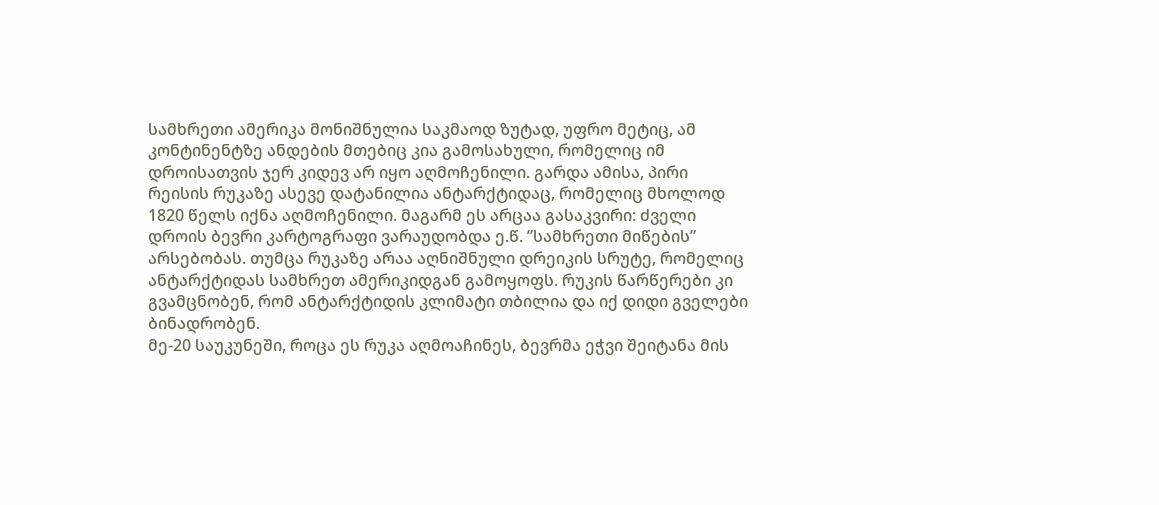სამხრეთი ამერიკა მონიშნულია საკმაოდ ზუტად, უფრო მეტიც, ამ კონტინენტზე ანდების მთებიც კია გამოსახული, რომელიც იმ დროისათვის ჯერ კიდევ არ იყო აღმოჩენილი. გარდა ამისა, პირი რეისის რუკაზე ასევე დატანილია ანტარქტიდაც, რომელიც მხოლოდ 1820 წელს იქნა აღმოჩენილი. მაგარმ ეს არცაა გასაკვირი: ძველი დროის ბევრი კარტოგრაფი ვარაუდობდა ე.წ. ”სამხრეთი მიწების” არსებობას. თუმცა რუკაზე არაა აღნიშნული დრეიკის სრუტე, რომელიც ანტარქტიდას სამხრეთ ამერიკიდგან გამოყოფს. რუკის წარწერები კი გვამცნობენ, რომ ანტარქტიდის კლიმატი თბილია და იქ დიდი გველები ბინადრობენ.
მე-20 საუკუნეში, როცა ეს რუკა აღმოაჩინეს, ბევრმა ეჭვი შეიტანა მის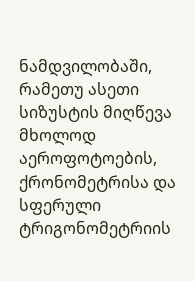ნამდვილობაში, რამეთუ ასეთი სიზუსტის მიღწევა მხოლოდ აეროფოტოების, ქრონომეტრისა და სფერული ტრიგონომეტრიის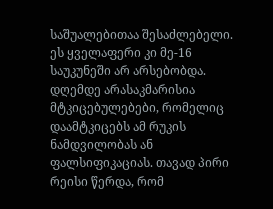საშუალებითაა შესაძლებელი. ეს ყველაფერი კი მე-16 საუკუნეში არ არსებობდა. დღემდე არასაკმარისია მტკიცებულებები, რომელიც დაამტკიცებს ამ რუკის ნამდვილობას ან ფალსიფიკაციას. თავად პირი რეისი წერდა, რომ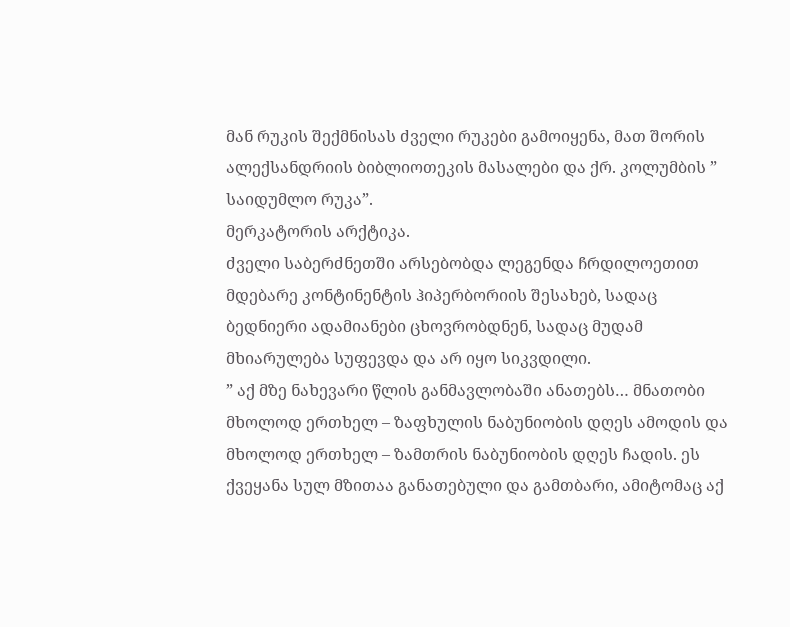მან რუკის შექმნისას ძველი რუკები გამოიყენა, მათ შორის ალექსანდრიის ბიბლიოთეკის მასალები და ქრ. კოლუმბის ” საიდუმლო რუკა”.
მერკატორის არქტიკა.
ძველი საბერძნეთში არსებობდა ლეგენდა ჩრდილოეთით მდებარე კონტინენტის ჰიპერბორიის შესახებ, სადაც ბედნიერი ადამიანები ცხოვრობდნენ, სადაც მუდამ მხიარულება სუფევდა და არ იყო სიკვდილი.
” აქ მზე ნახევარი წლის განმავლობაში ანათებს… მნათობი მხოლოდ ერთხელ – ზაფხულის ნაბუნიობის დღეს ამოდის და მხოლოდ ერთხელ – ზამთრის ნაბუნიობის დღეს ჩადის. ეს ქვეყანა სულ მზითაა განათებული და გამთბარი, ამიტომაც აქ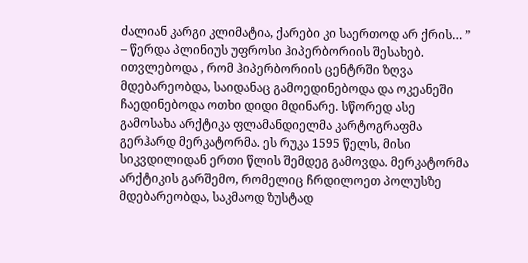ძალიან კარგი კლიმატია, ქარები კი საერთოდ არ ქრის… ” – წერდა პლინიუს უფროსი ჰიპერბორიის შესახებ.
ითვლებოდა , რომ ჰიპერბორიის ცენტრში ზღვა მდებარეობდა, საიდანაც გამოედინებოდა და ოკეანეში ჩაედინებოდა ოთხი დიდი მდინარე. სწორედ ასე გამოსახა არქტიკა ფლამანდიელმა კარტოგრაფმა გერჰარდ მერკატორმა. ეს რუკა 1595 წელს, მისი სიკვდილიდან ერთი წლის შემდეგ გამოვდა. მერკატორმა არქტიკის გარშემო, რომელიც ჩრდილოეთ პოლუსზე მდებარეობდა, საკმაოდ ზუსტად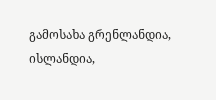გამოსახა გრენლანდია, ისლანდია,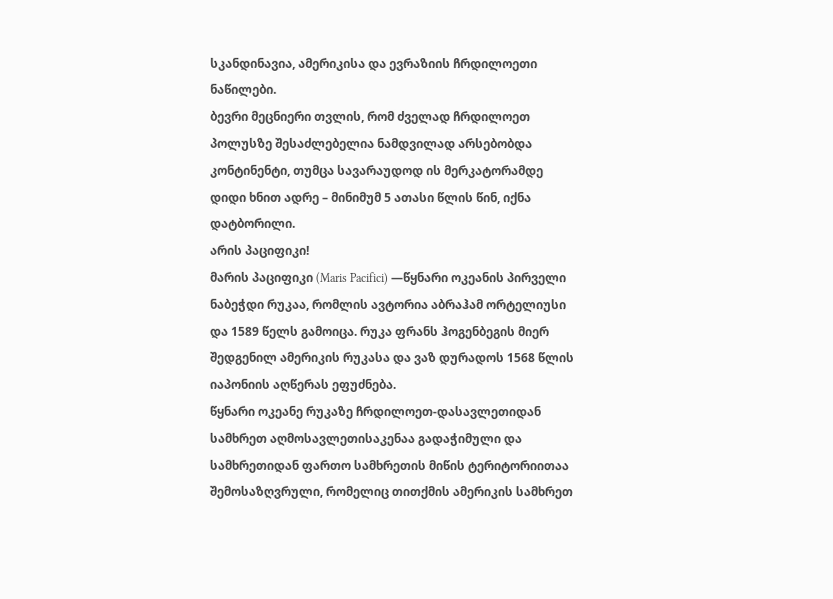სკანდინავია, ამერიკისა და ევრაზიის ჩრდილოეთი ნაწილები.
ბევრი მეცნიერი თვლის, რომ ძველად ჩრდილოეთ პოლუსზე შესაძლებელია ნამდვილად არსებობდა კონტინენტი, თუმცა სავარაუდოდ ის მერკატორამდე დიდი ხნით ადრე – მინიმუმ 5 ათასი წლის წინ, იქნა დატბორილი.
არის პაციფიკი!
მარის პაციფიკი (Maris Pacifici) —წყნარი ოკეანის პირველი ნაბეჭდი რუკაა, რომლის ავტორია აბრაჰამ ორტელიუსი და 1589 წელს გამოიცა. რუკა ფრანს ჰოგენბეგის მიერ შედგენილ ამერიკის რუკასა და ვაზ დურადოს 1568 წლის იაპონიის აღწერას ეფუძნება.
წყნარი ოკეანე რუკაზე ჩრდილოეთ-დასავლეთიდან სამხრეთ აღმოსავლეთისაკენაა გადაჭიმული და სამხრეთიდან ფართო სამხრეთის მიწის ტერიტორიითაა შემოსაზღვრული, რომელიც თითქმის ამერიკის სამხრეთ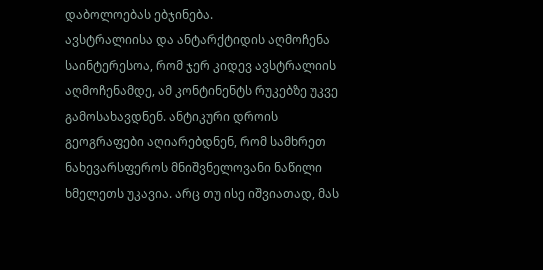დაბოლოებას ებჯინება.
ავსტრალიისა და ანტარქტიდის აღმოჩენა
საინტერესოა, რომ ჯერ კიდევ ავსტრალიის აღმოჩენამდე, ამ კონტინენტს რუკებზე უკვე გამოსახავდნენ. ანტიკური დროის გეოგრაფები აღიარებდნენ, რომ სამხრეთ ნახევარსფეროს მნიშვნელოვანი ნაწილი ხმელეთს უკავია. არც თუ ისე იშვიათად, მას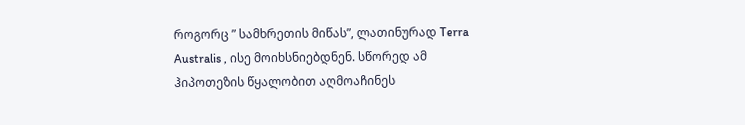როგორც ” სამხრეთის მიწას”, ლათინურად Terra Australis , ისე მოიხსნიებდნენ. სწორედ ამ ჰიპოთეზის წყალობით აღმოაჩინეს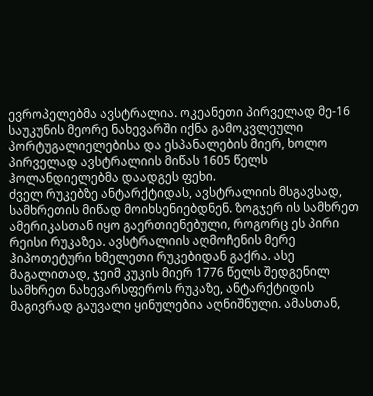ევროპელებმა ავსტრალია. ოკეანეთი პირველად მე-16 საუკუნის მეორე ნახევარში იქნა გამოკვლეული პორტუგალიელებისა და ესპანალების მიერ, ხოლო პირველად ავსტრალიის მიწას 1605 წელს ჰოლანდიელებმა დაადგეს ფეხი.
ძველ რუკებზე ანტარქტიდას, ავსტრალიის მსგავსად, სამხრეთის მიწად მოიხსენიებდნენ. ზოგჯერ ის სამხრეთ ამერიკასთან იყო გაერთიენებული, როგორც ეს პირი რეისი რუკაზეა. ავსტრალიის აღმოჩენის მერე ჰიპოთეტური ხმელეთი რუკებიდან გაქრა. ასე მაგალითად, ჯეიმ კუკის მიერ 1776 წელს შედგენილ სამხრეთ ნახევარსფეროს რუკაზე, ანტარქტიდის მაგივრად გაუვალი ყინულებია აღნიშნული. ამასთან,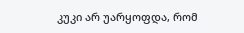კუკი არ უარყოფდა, რომ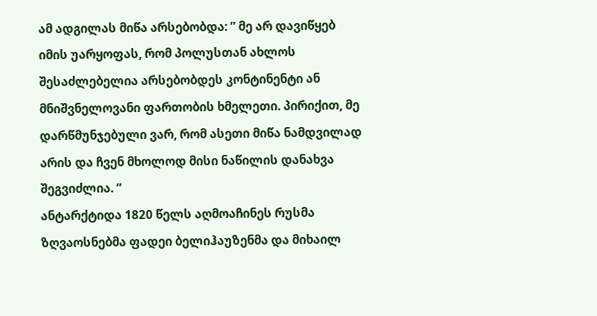ამ ადგილას მიწა არსებობდა: ” მე არ დავიწყებ იმის უარყოფას, რომ პოლუსთან ახლოს შესაძლებელია არსებობდეს კონტინენტი ან მნიშვნელოვანი ფართობის ხმელეთი. პირიქით, მე დარწმუნჯებული ვარ, რომ ასეთი მიწა ნამდვილად არის და ჩვენ მხოლოდ მისი ნაწილის დანახვა შეგვიძლია. ”
ანტარქტიდა 1820 წელს აღმოაჩინეს რუსმა ზღვაოსნებმა ფადეი ბელიჰაუზენმა და მიხაილ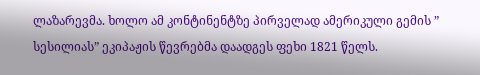ლაზარევმა. ხოლო ამ კონტინენტზე პირველად ამერიკული გემის ” სესილიას” ეკიპაჟის წევრებმა დაადგეს ფეხი 1821 წელს.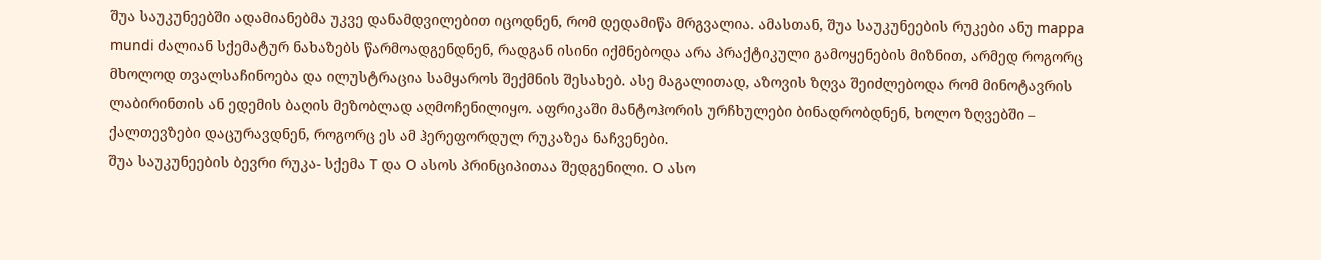შუა საუკუნეებში ადამიანებმა უკვე დანამდვილებით იცოდნენ, რომ დედამიწა მრგვალია. ამასთან, შუა საუკუნეების რუკები ანუ mappa mundi ძალიან სქემატურ ნახაზებს წარმოადგენდნენ, რადგან ისინი იქმნებოდა არა პრაქტიკული გამოყენების მიზნით, არმედ როგორც მხოლოდ თვალსაჩინოება და ილუსტრაცია სამყაროს შექმნის შესახებ. ასე მაგალითად, აზოვის ზღვა შეიძლებოდა რომ მინოტავრის ლაბირინთის ან ედემის ბაღის მეზობლად აღმოჩენილიყო. აფრიკაში მანტოჰორის ურჩხულები ბინადრობდნენ, ხოლო ზღვებში – ქალთევზები დაცურავდნენ, როგორც ეს ამ ჰერეფორდულ რუკაზეა ნაჩვენები.
შუა საუკუნეების ბევრი რუკა- სქემა T და O ასოს პრინციპითაა შედგენილი. O ასო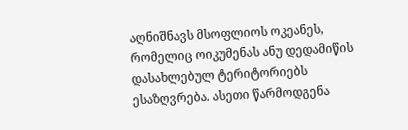აღნიშნავს მსოფლიოს ოკეანეს, რომელიც ოიკუმენას ანუ დედამიწის დასახლებულ ტერიტორიებს ესაზღვრება. ასეთი წარმოდგენა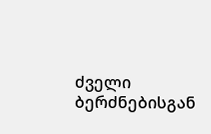ძველი ბერძნებისგან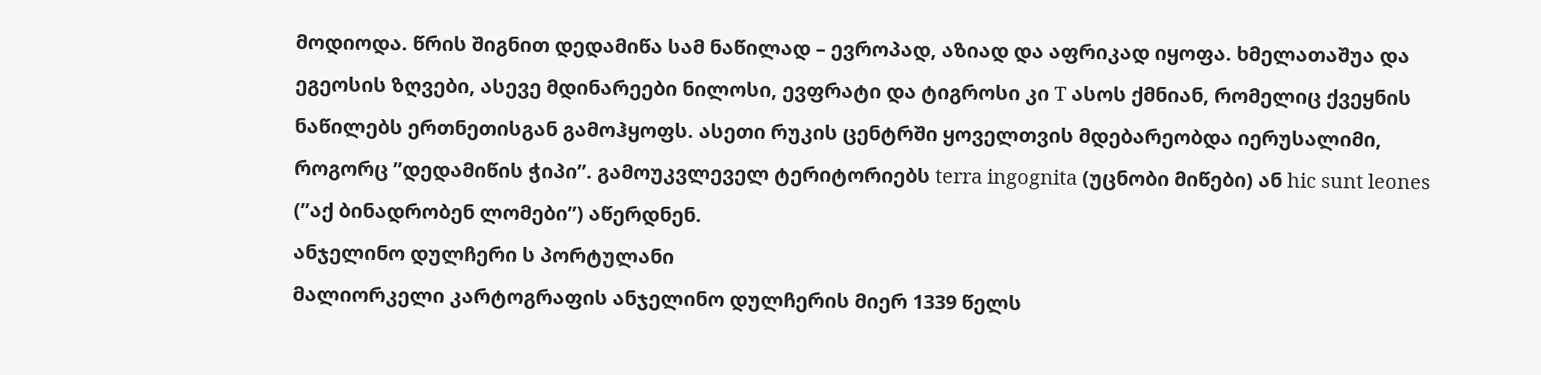მოდიოდა. წრის შიგნით დედამიწა სამ ნაწილად – ევროპად, აზიად და აფრიკად იყოფა. ხმელათაშუა და ეგეოსის ზღვები, ასევე მდინარეები ნილოსი, ევფრატი და ტიგროსი კი T ასოს ქმნიან, რომელიც ქვეყნის ნაწილებს ერთნეთისგან გამოჰყოფს. ასეთი რუკის ცენტრში ყოველთვის მდებარეობდა იერუსალიმი, როგორც ”დედამიწის ჭიპი”. გამოუკვლეველ ტერიტორიებს terra ingognita (უცნობი მიწები) ან hic sunt leones (”აქ ბინადრობენ ლომები”) აწერდნენ.
ანჯელინო დულჩერი ს პორტულანი
მალიორკელი კარტოგრაფის ანჯელინო დულჩერის მიერ 1339 წელს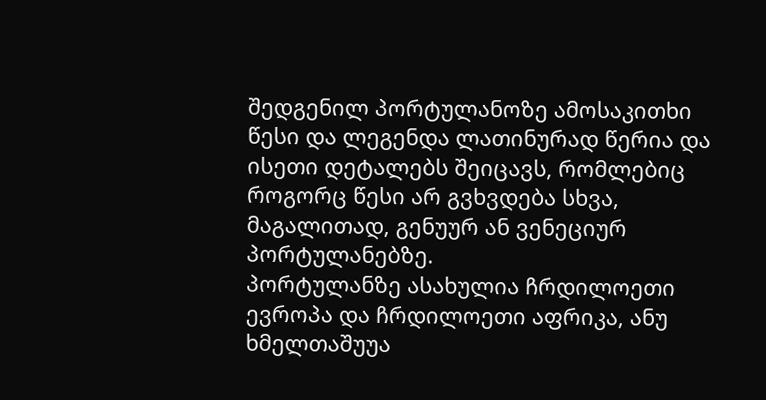შედგენილ პორტულანოზე ამოსაკითხი წესი და ლეგენდა ლათინურად წერია და ისეთი დეტალებს შეიცავს, რომლებიც როგორც წესი არ გვხვდება სხვა, მაგალითად, გენუურ ან ვენეციურ პორტულანებზე.
პორტულანზე ასახულია ჩრდილოეთი ევროპა და ჩრდილოეთი აფრიკა, ანუ ხმელთაშუუა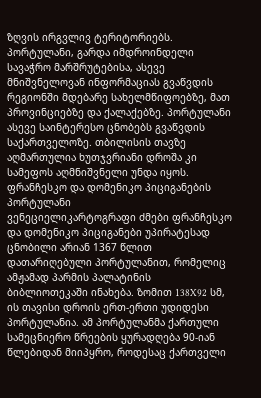ზღვის ირგვლივ ტერიტორიებს. პორტულანი, გარდა იმდროინდელი სავაჭრო მარშრუტებისა, ასევე მნიშვნელოვან ინფორმაციას გვაწვდის რეგიონში მდებარე სახელმწიფოებზე, მათ პროვინციებზე და ქალაქებზე. პორტულანი ასევე საინტერესო ცნობებს გვაწვდის საქართველოზე. თბილისის თავზე აღმართულია ხუთჯვრიანი დროშა კი სამეფოს აღმნიშვნელი უნდა იყოს.
ფრანჩესკო და დომენიკო პიციგანების პორტულანი
ვენეციელიკარტოგრაფი ძმები ფრანჩესკო და დომენიკო პიციგანები უპირატესად ცნობილი არიან 1367 წლით დათარიღებული პორტულანით, რომელიც ამჟამად პარმის პალატინის ბიბლიოთეკაში ინახება. ზომით 138X92 სმ, ის თავისი დროის ერთ-ერთი უდიდესი პორტულანია. ამ პორტულანმა ქართული სამეცნიერო წრეების ყურადღება 90-იან წლებიდან მიიპყრო, როდესაც ქართველი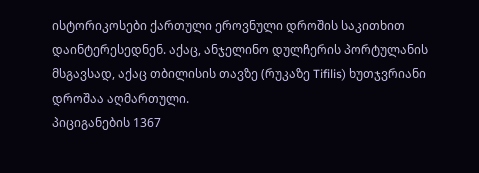ისტორიკოსები ქართული ეროვნული დროშის საკითხით დაინტერესედნენ. აქაც, ანჯელინო დულჩერის პორტულანის მსგავსად, აქაც თბილისის თავზე (რუკაზე Tifilis) ხუთჯვრიანი დროშაა აღმართული.
პიციგანების 1367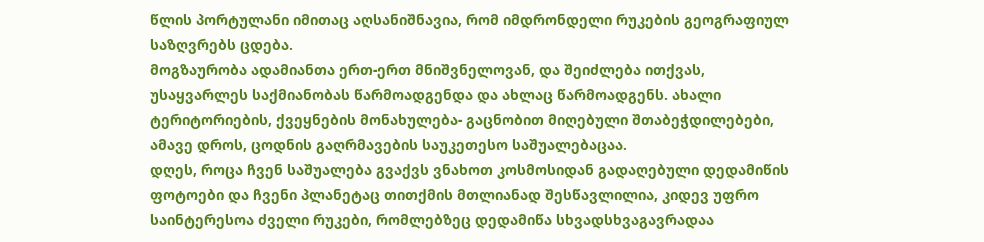წლის პორტულანი იმითაც აღსანიშნავია, რომ იმდრონდელი რუკების გეოგრაფიულ საზღვრებს ცდება.
მოგზაურობა ადამიანთა ერთ-ერთ მნიშვნელოვან, და შეიძლება ითქვას, უსაყვარლეს საქმიანობას წარმოადგენდა და ახლაც წარმოადგენს. ახალი ტერიტორიების, ქვეყნების მონახულება- გაცნობით მიღებული შთაბეჭდილებები, ამავე დროს, ცოდნის გაღრმავების საუკეთესო საშუალებაცაა.
დღეს, როცა ჩვენ საშუალება გვაქვს ვნახოთ კოსმოსიდან გადაღებული დედამიწის ფოტოები და ჩვენი პლანეტაც თითქმის მთლიანად შესწავლილია, კიდევ უფრო საინტერესოა ძველი რუკები, რომლებზეც დედამიწა სხვადსხვაგავრადაა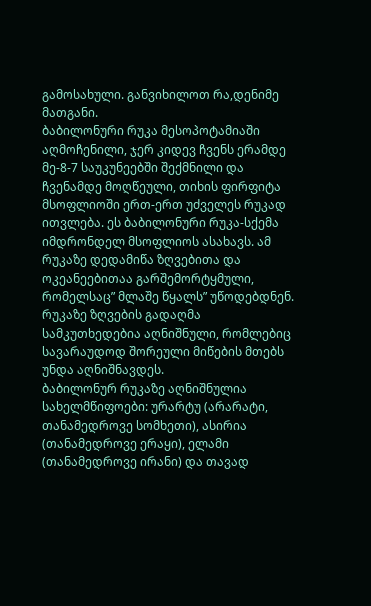გამოსახული. განვიხილოთ რა,დენიმე მათგანი.
ბაბილონური რუკა მესოპოტამიაში აღმოჩენილი, ჯერ კიდევ ჩვენს ერამდე მე-8-7 საუკუნეებში შექმნილი და ჩვენამდე მოღწეული, თიხის ფირფიტა მსოფლიოში ერთ-ერთ უძველეს რუკად ითვლება. ეს ბაბილონური რუკა-სქემა იმდრონდელ მსოფლიოს ასახავს. ამ რუკაზე დედამიწა ზღვებითა და ოკეანეებითაა გარშემორტყმული, რომელსაც” მლაშე წყალს” უწოდებდნენ. რუკაზე ზღვების გადაღმა სამკუთხედებია აღნიშნული, რომლებიც სავარაუდოდ შორეული მიწების მთებს უნდა აღნიშნავდეს.
ბაბილონურ რუკაზე აღნიშნულია სახელმწიფოები: ურარტუ (არარატი, თანამედროვე სომხეთი), ასირია (თანამედროვე ერაყი), ელამი (თანამედროვე ირანი) და თავად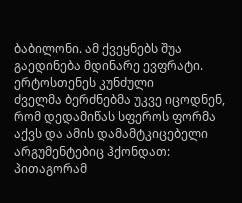ბაბილონი. ამ ქვეყნებს შუა გაედინება მდინარე ევფრატი.
ერტოსთენეს კუნძული
ძველმა ბერძნებმა უკვე იცოდნენ, რომ დედამიწას სფეროს ფორმა აქვს და ამის დამამტკიცებელი არგუმენტებიც ჰქონდათ: პითაგორამ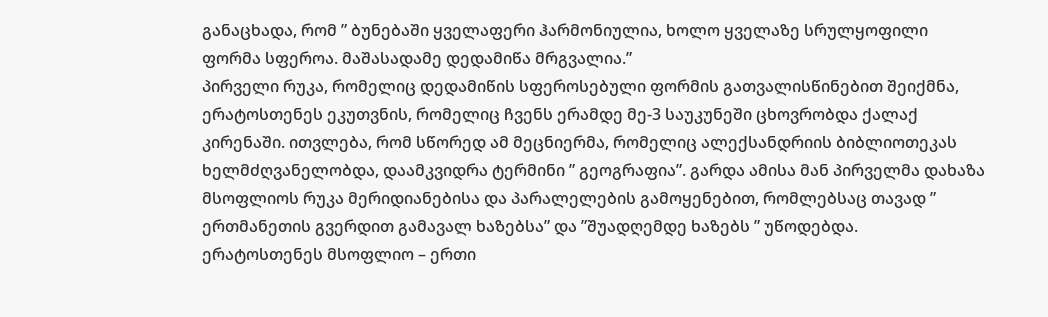განაცხადა, რომ ” ბუნებაში ყველაფერი ჰარმონიულია, ხოლო ყველაზე სრულყოფილი ფორმა სფეროა. მაშასადამე დედამიწა მრგვალია.”
პირველი რუკა, რომელიც დედამიწის სფეროსებული ფორმის გათვალისწინებით შეიქმნა, ერატოსთენეს ეკუთვნის, რომელიც ჩვენს ერამდე მე-3 საუკუნეში ცხოვრობდა ქალაქ კირენაში. ითვლება, რომ სწორედ ამ მეცნიერმა, რომელიც ალექსანდრიის ბიბლიოთეკას ხელმძღვანელობდა, დაამკვიდრა ტერმინი ” გეოგრაფია”. გარდა ამისა მან პირველმა დახაზა მსოფლიოს რუკა მერიდიანებისა და პარალელების გამოყენებით, რომლებსაც თავად ” ერთმანეთის გვერდით გამავალ ხაზებსა” და ”შუადღემდე ხაზებს ” უწოდებდა.
ერატოსთენეს მსოფლიო – ერთი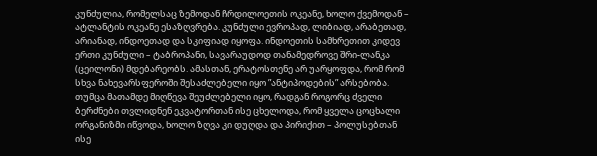კუნძულია, რომელსაც ზემოდან ჩრდილოეთის ოკეანე, ხოლო ქვემოდან – ატლანტის ოკეანე ესაზღვრება. კუნძული ევროპად, ლიბიად, არაბეთად, არიანად, ინდოეთად და სკიფიად იყოფა. ინდოეთის სამხრეთით კიდევ ერთი კუნძული – ტაბროპანი, სავარაუდოდ თანამედროვე შრი-ლანკა (ცეილონი) მდებარეობს. ამასთან, ერატოსთენე არ უარყოფდა, რომ რომ სხვა ნახევარსფეროში შესაძლებელი იყო ”ანტიპოდების” არსებობა. თუმცა მათამდე მიღწევა შეუძლებელი იყო, რადგან როგორც ძველი ბერძნები თვლიდნენ ეკვატორთან ისე ცხელოდა, რომ ყველა ცოცხალი ორგანიზმი იწვოდა, ხოლო ზღვა კი დუღდა და პირიქით – პოლუსებთან ისე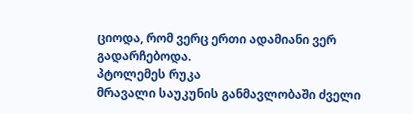ციოდა, რომ ვერც ერთი ადამიანი ვერ
გადარჩებოდა.
პტოლემეს რუკა
მრავალი საუკუნის განმავლობაში ძველი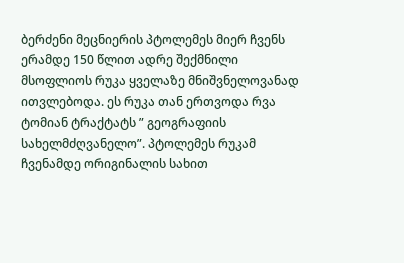ბერძენი მეცნიერის პტოლემეს მიერ ჩვენს ერამდე 150 წლით ადრე შექმნილი მსოფლიოს რუკა ყველაზე მნიშვნელოვანად ითვლებოდა. ეს რუკა თან ერთვოდა რვა ტომიან ტრაქტატს ” გეოგრაფიის სახელმძღვანელო”. პტოლემეს რუკამ ჩვენამდე ორიგინალის სახით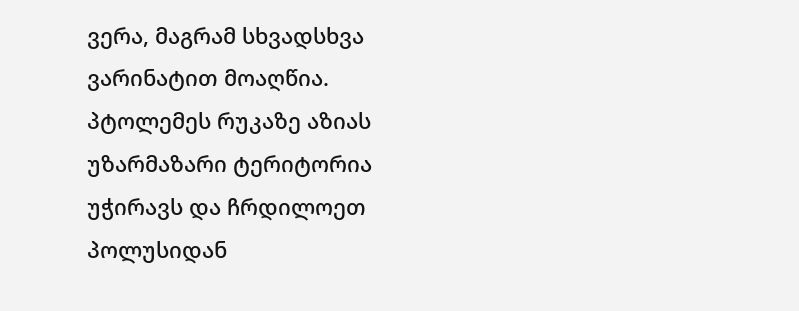ვერა, მაგრამ სხვადსხვა ვარინატით მოაღწია.
პტოლემეს რუკაზე აზიას უზარმაზარი ტერიტორია უჭირავს და ჩრდილოეთ პოლუსიდან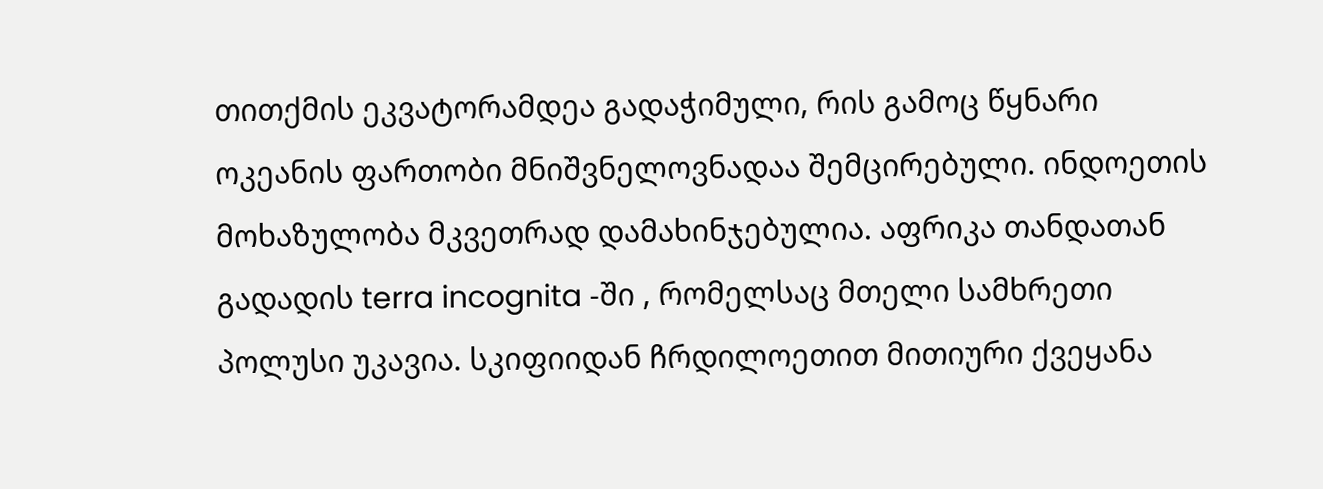თითქმის ეკვატორამდეა გადაჭიმული, რის გამოც წყნარი ოკეანის ფართობი მნიშვნელოვნადაა შემცირებული. ინდოეთის მოხაზულობა მკვეთრად დამახინჯებულია. აფრიკა თანდათან გადადის terra incognita -ში , რომელსაც მთელი სამხრეთი პოლუსი უკავია. სკიფიიდან ჩრდილოეთით მითიური ქვეყანა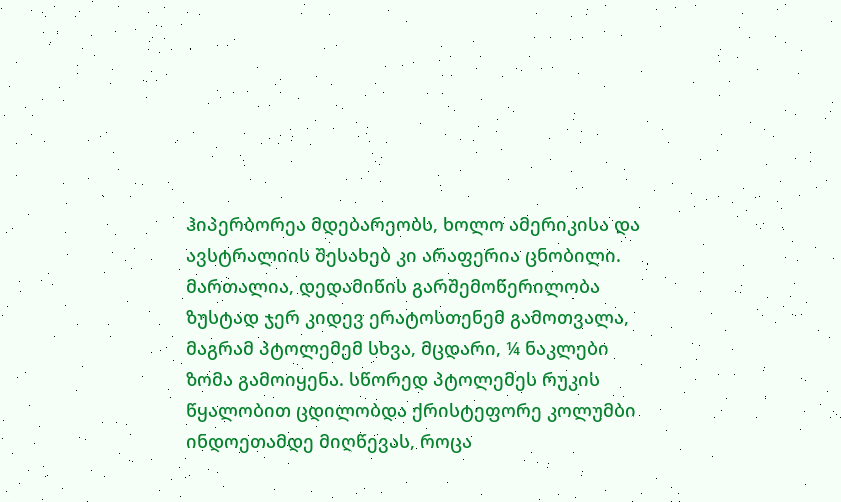ჰიპერბორეა მდებარეობს, ხოლო ამერიკისა და ავსტრალიის შესახებ კი არაფერია ცნობილი.
მართალია, დედამიწის გარშემოწერილობა ზუსტად ჯერ კიდევ ერატოსთენემ გამოთვალა, მაგრამ პტოლემემ სხვა, მცდარი, ¼ ნაკლები ზომა გამოიყენა. სწორედ პტოლემეს რუკის წყალობით ცდილობდა ქრისტეფორე კოლუმბი ინდოეთამდე მიღწევას, როცა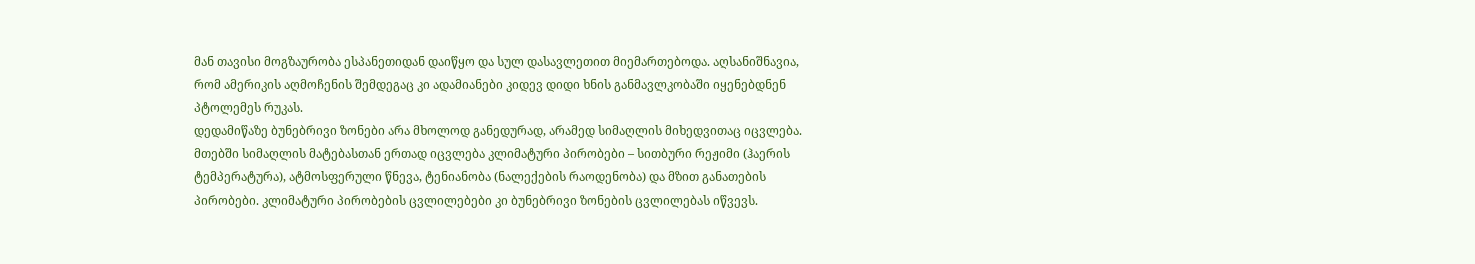მან თავისი მოგზაურობა ესპანეთიდან დაიწყო და სულ დასავლეთით მიემართებოდა. აღსანიშნავია, რომ ამერიკის აღმოჩენის შემდეგაც კი ადამიანები კიდევ დიდი ხნის განმავლკობაში იყენებდნენ პტოლემეს რუკას.
დედამიწაზე ბუნებრივი ზონები არა მხოლოდ განედურად, არამედ სიმაღლის მიხედვითაც იცვლება. მთებში სიმაღლის მატებასთან ერთად იცვლება კლიმატური პირობები – სითბური რეჟიმი (ჰაერის ტემპერატურა), ატმოსფერული წნევა, ტენიანობა (ნალექების რაოდენობა) და მზით განათების პირობები. კლიმატური პირობების ცვლილებები კი ბუნებრივი ზონების ცვლილებას იწვევს.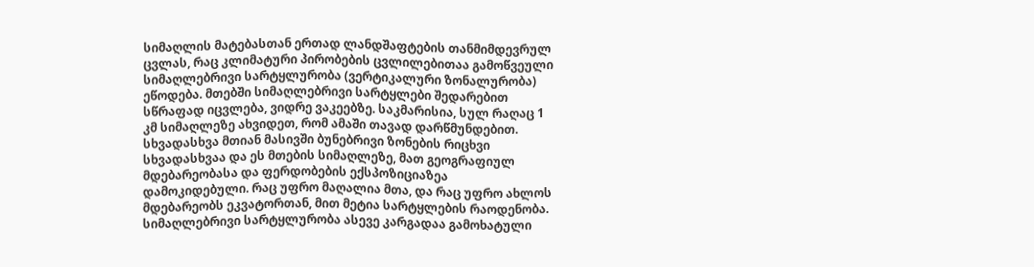სიმაღლის მატებასთან ერთად ლანდშაფტების თანმიმდევრულ ცვლას, რაც კლიმატური პირობების ცვლილებითაა გამოწვეული სიმაღლებრივი სარტყლურობა (ვერტიკალური ზონალურობა) ეწოდება. მთებში სიმაღლებრივი სარტყლები შედარებით სწრაფად იცვლება, ვიდრე ვაკეებზე. საკმარისია, სულ რაღაც 1 კმ სიმაღლეზე ახვიდეთ, რომ ამაში თავად დარწმუნდებით.
სხვადასხვა მთიან მასივში ბუნებრივი ზონების რიცხვი სხვადასხვაა და ეს მთების სიმაღლეზე, მათ გეოგრაფიულ მდებარეობასა და ფერდობების ექსპოზიციაზეა დამოკიდებული. რაც უფრო მაღალია მთა, და რაც უფრო ახლოს მდებარეობს ეკვატორთან, მით მეტია სარტყლების რაოდენობა. სიმაღლებრივი სარტყლურობა ასევე კარგადაა გამოხატული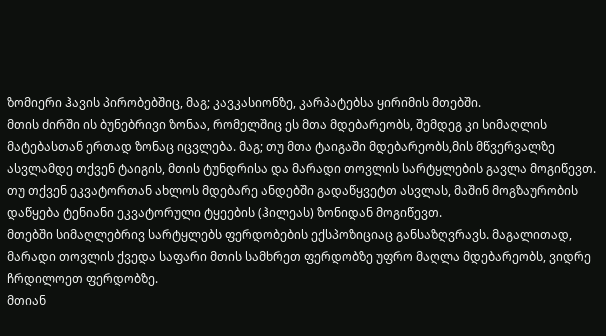ზომიერი ჰავის პირობებშიც, მაგ; კავკასიონზე, კარპატებსა ყირიმის მთებში.
მთის ძირში ის ბუნებრივი ზონაა, რომელშიც ეს მთა მდებარეობს, შემდეგ კი სიმაღლის მატებასთან ერთად ზონაც იცვლება. მაგ; თუ მთა ტაიგაში მდებარეობს,მის მწვერვალზე ასვლამდე თქვენ ტაიგის, მთის ტუნდრისა და მარადი თოვლის სარტყლების გავლა მოგიწევთ. თუ თქვენ ეკვატორთან ახლოს მდებარე ანდებში გადაწყვეტთ ასვლას, მაშინ მოგზაურობის დაწყება ტენიანი ეკვატორული ტყეების (ჰილეას) ზონიდან მოგიწევთ.
მთებში სიმაღლებრივ სარტყლებს ფერდობების ექსპოზიციაც განსაზღვრავს. მაგალითად, მარადი თოვლის ქვედა საფარი მთის სამხრეთ ფერდობზე უფრო მაღლა მდებარეობს, ვიდრე ჩრდილოეთ ფერდობზე.
მთიან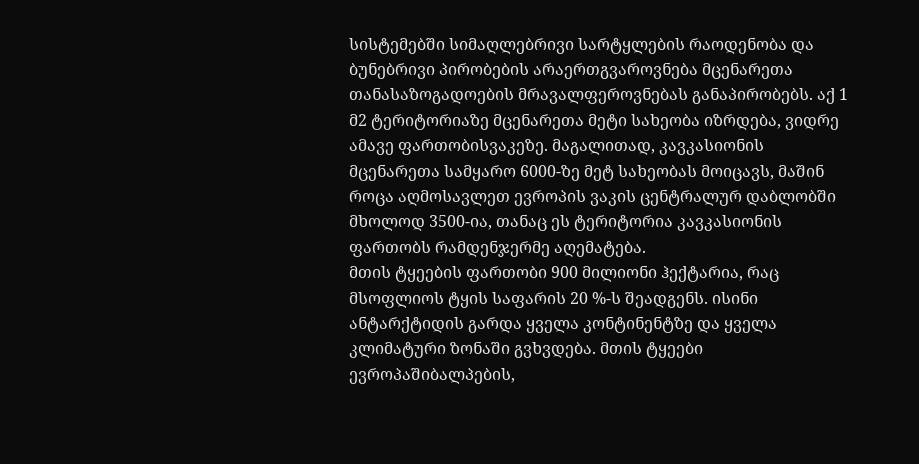სისტემებში სიმაღლებრივი სარტყლების რაოდენობა და ბუნებრივი პირობების არაერთგვაროვნება მცენარეთა თანასაზოგადოების მრავალფეროვნებას განაპირობებს. აქ 1 მ2 ტერიტორიაზე მცენარეთა მეტი სახეობა იზრდება, ვიდრე ამავე ფართობისვაკეზე. მაგალითად, კავკასიონის მცენარეთა სამყარო 6000-ზე მეტ სახეობას მოიცავს, მაშინ როცა აღმოსავლეთ ევროპის ვაკის ცენტრალურ დაბლობში მხოლოდ 3500-ია, თანაც ეს ტერიტორია კავკასიონის ფართობს რამდენჯერმე აღემატება.
მთის ტყეების ფართობი 900 მილიონი ჰექტარია, რაც მსოფლიოს ტყის საფარის 20 %-ს შეადგენს. ისინი ანტარქტიდის გარდა ყველა კონტინენტზე და ყველა კლიმატური ზონაში გვხვდება. მთის ტყეები ევროპაშიბალპების,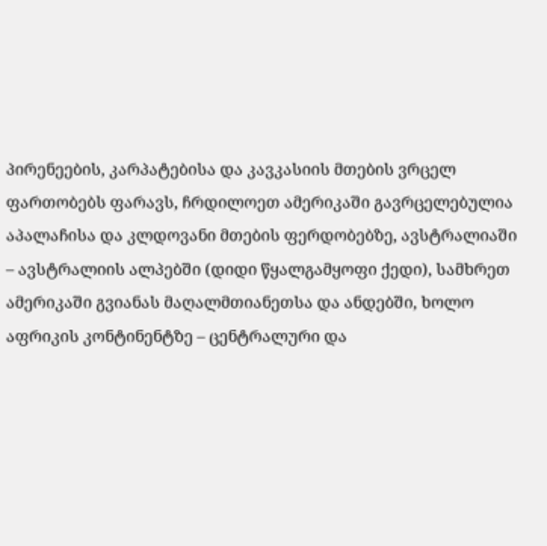პირენეების, კარპატებისა და კავკასიის მთების ვრცელ ფართობებს ფარავს, ჩრდილოეთ ამერიკაში გავრცელებულია აპალაჩისა და კლდოვანი მთების ფერდობებზე, ავსტრალიაში – ავსტრალიის ალპებში (დიდი წყალგამყოფი ქედი), სამხრეთ ამერიკაში გვიანას მაღალმთიანეთსა და ანდებში, ხოლო აფრიკის კონტინენტზე – ცენტრალური და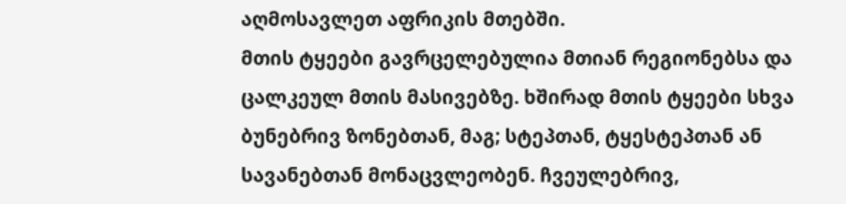აღმოსავლეთ აფრიკის მთებში.
მთის ტყეები გავრცელებულია მთიან რეგიონებსა და ცალკეულ მთის მასივებზე. ხშირად მთის ტყეები სხვა ბუნებრივ ზონებთან, მაგ; სტეპთან, ტყესტეპთან ან სავანებთან მონაცვლეობენ. ჩვეულებრივ,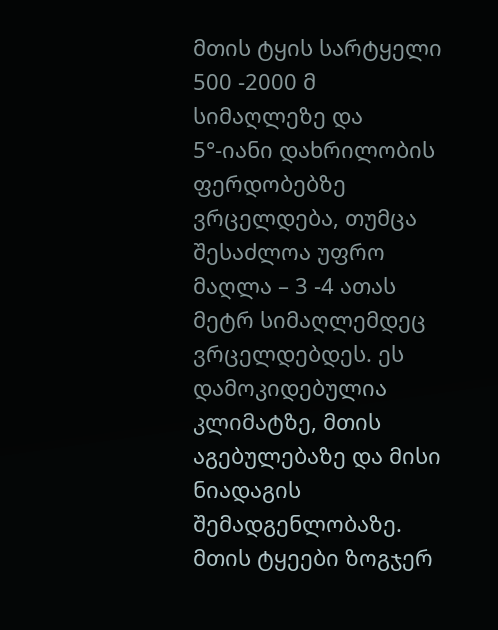მთის ტყის სარტყელი 500 -2000 მ სიმაღლეზე და 5°-იანი დახრილობის ფერდობებზე ვრცელდება, თუმცა შესაძლოა უფრო მაღლა – 3 -4 ათას მეტრ სიმაღლემდეც ვრცელდებდეს. ეს დამოკიდებულია კლიმატზე, მთის აგებულებაზე და მისი ნიადაგის შემადგენლობაზე.
მთის ტყეები ზოგჯერ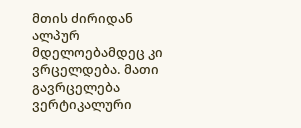მთის ძირიდან ალპურ მდელოებამდეც კი ვრცელდება. მათი გავრცელება ვერტიკალური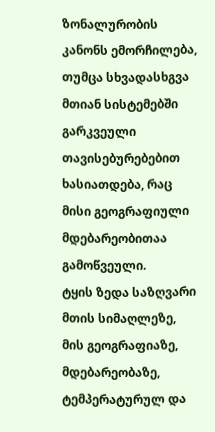ზონალურობის კანონს ემორჩილება, თუმცა სხვადასხგვა მთიან სისტემებში გარკვეული თავისებურებებით ხასიათდება, რაც მისი გეოგრაფიული მდებარეობითაა გამოწვეული.
ტყის ზედა საზღვარი მთის სიმაღლეზე, მის გეოგრაფიაზე, მდებარეობაზე, ტემპერატურულ და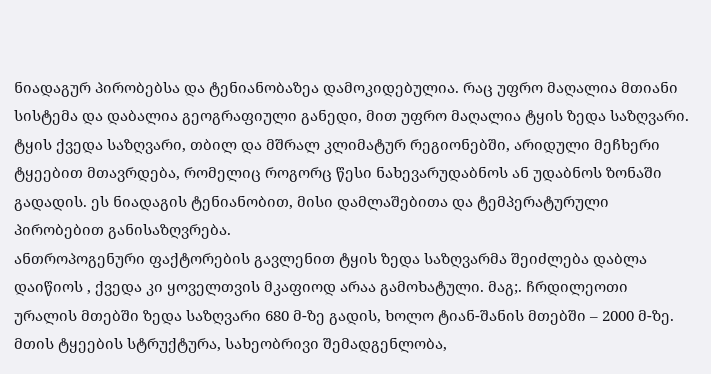ნიადაგურ პირობებსა და ტენიანობაზეა დამოკიდებულია. რაც უფრო მაღალია მთიანი სისტემა და დაბალია გეოგრაფიული განედი, მით უფრო მაღალია ტყის ზედა საზღვარი.
ტყის ქვედა საზღვარი, თბილ და მშრალ კლიმატურ რეგიონებში, არიდული მეჩხერი ტყეებით მთავრდება, რომელიც როგორც წესი ნახევარუდაბნოს ან უდაბნოს ზონაში გადადის. ეს ნიადაგის ტენიანობით, მისი დამლაშებითა და ტემპერატურული პირობებით განისაზღვრება.
ანთროპოგენური ფაქტორების გავლენით ტყის ზედა საზღვარმა შეიძლება დაბლა დაიწიოს , ქვედა კი ყოველთვის მკაფიოდ არაა გამოხატული. მაგ;. ჩრდილეოთი ურალის მთებში ზედა საზღვარი 680 მ-ზე გადის, ხოლო ტიან-შანის მთებში – 2000 მ-ზე.
მთის ტყეების სტრუქტურა, სახეობრივი შემადგენლობა,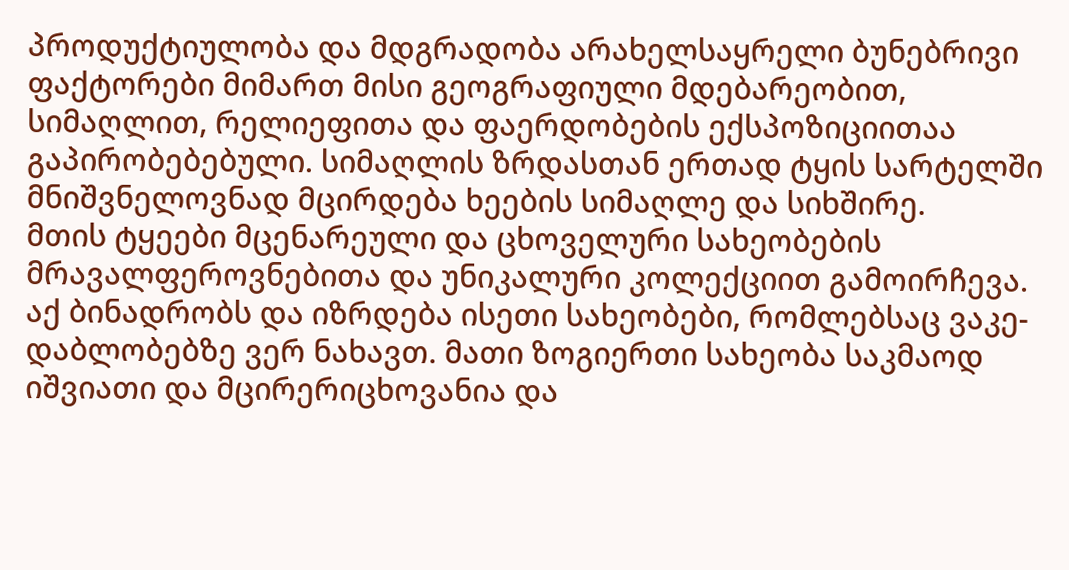პროდუქტიულობა და მდგრადობა არახელსაყრელი ბუნებრივი ფაქტორები მიმართ მისი გეოგრაფიული მდებარეობით, სიმაღლით, რელიეფითა და ფაერდობების ექსპოზიციითაა გაპირობებებული. სიმაღლის ზრდასთან ერთად ტყის სარტელში მნიშვნელოვნად მცირდება ხეების სიმაღლე და სიხშირე.
მთის ტყეები მცენარეული და ცხოველური სახეობების მრავალფეროვნებითა და უნიკალური კოლექციით გამოირჩევა. აქ ბინადრობს და იზრდება ისეთი სახეობები, რომლებსაც ვაკე-დაბლობებზე ვერ ნახავთ. მათი ზოგიერთი სახეობა საკმაოდ იშვიათი და მცირერიცხოვანია და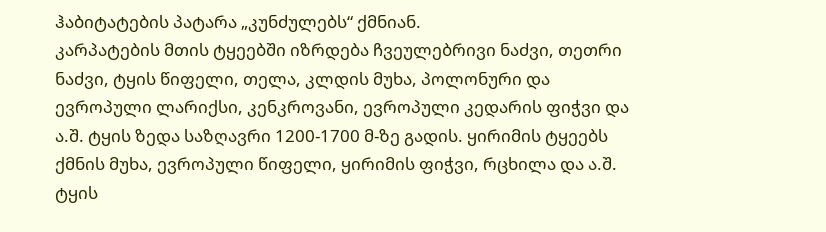ჰაბიტატების პატარა „კუნძულებს“ ქმნიან.
კარპატების მთის ტყეებში იზრდება ჩვეულებრივი ნაძვი, თეთრი ნაძვი, ტყის წიფელი, თელა, კლდის მუხა, პოლონური და ევროპული ლარიქსი, კენკროვანი, ევროპული კედარის ფიჭვი და ა.შ. ტყის ზედა საზღავრი 1200-1700 მ-ზე გადის. ყირიმის ტყეებს ქმნის მუხა, ევროპული წიფელი, ყირიმის ფიჭვი, რცხილა და ა.შ. ტყის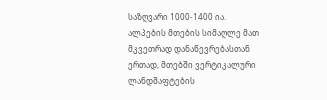საზღვარი 1000-1400 ია.
ალპების მთების სიმაღლე მათ მკვეთრად დანაწევრებასთან ერთად, მთებში ვერტიკალური ლანდშაფტების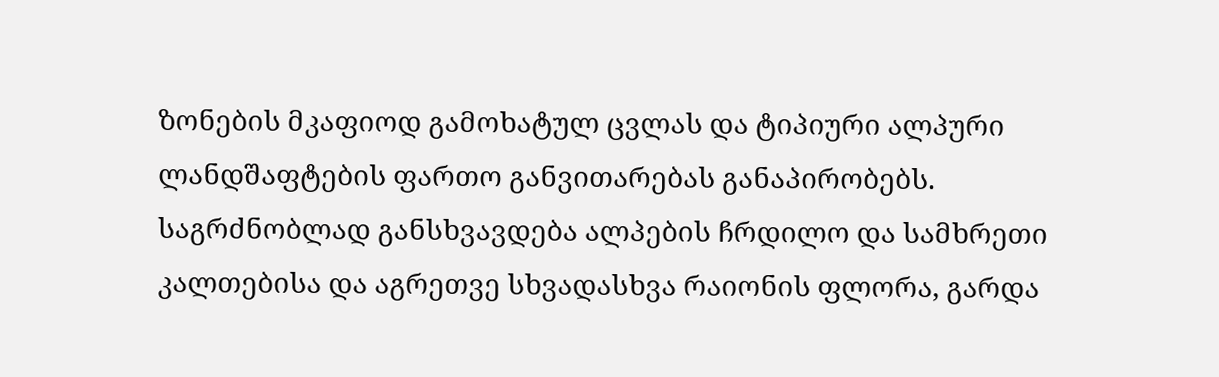ზონების მკაფიოდ გამოხატულ ცვლას და ტიპიური ალპური ლანდშაფტების ფართო განვითარებას განაპირობებს. საგრძნობლად განსხვავდება ალპების ჩრდილო და სამხრეთი კალთებისა და აგრეთვე სხვადასხვა რაიონის ფლორა, გარდა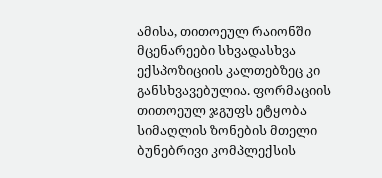ამისა, თითოეულ რაიონში მცენარეები სხვადასხვა ექსპოზიციის კალთებზეც კი განსხვავებულია. ფორმაციის თითოეულ ჯგუფს ეტყობა სიმაღლის ზონების მთელი ბუნებრივი კომპლექსის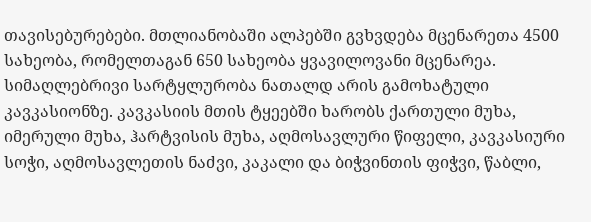თავისებურებები. მთლიანობაში ალპებში გვხვდება მცენარეთა 4500 სახეობა, რომელთაგან 650 სახეობა ყვავილოვანი მცენარეა.
სიმაღლებრივი სარტყლურობა ნათალდ არის გამოხატული კავკასიონზე. კავკასიის მთის ტყეებში ხარობს ქართული მუხა, იმერული მუხა, ჰარტვისის მუხა, აღმოსავლური წიფელი, კავკასიური სოჭი, აღმოსავლეთის ნაძვი, კაკალი და ბიჭვინთის ფიჭვი, წაბლი,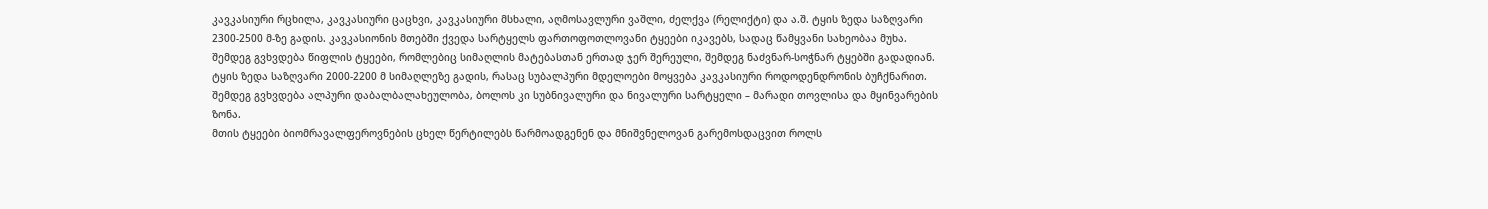კავკასიური რცხილა, კავკასიური ცაცხვი, კავკასიური მსხალი, აღმოსავლური ვაშლი, ძელქვა (რელიქტი) და ა.შ. ტყის ზედა საზღვარი 2300-2500 მ-ზე გადის. კავკასიონის მთებში ქვედა სარტყელს ფართოფოთლოვანი ტყეები იკავებს, სადაც წამყვანი სახეობაა მუხა. შემდეგ გვხვდება წიფლის ტყეები, რომლებიც სიმაღლის მატებასთან ერთად ჯერ შერეული, შემდეგ ნაძვნარ-სოჭნარ ტყებში გადადიან. ტყის ზედა საზღვარი 2000-2200 მ სიმაღლეზე გადის, რასაც სუბალპური მდელოები მოყვება კავკასიური როდოდენდრონის ბუჩქნარით. შემდეგ გვხვდება ალპური დაბალბალახეულობა, ბოლოს კი სუბნივალური და ნივალური სარტყელი – მარადი თოვლისა და მყინვარების ზონა.
მთის ტყეები ბიომრავალფეროვნების ცხელ წერტილებს წარმოადგენენ და მნიშვნელოვან გარემოსდაცვით როლს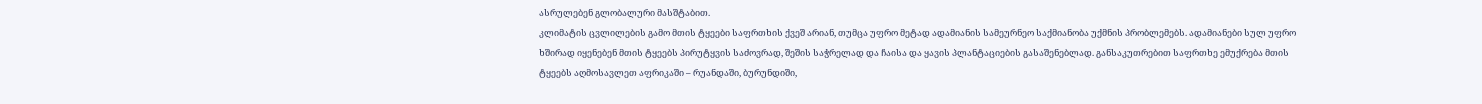ასრულებენ გლობალური მასშტაბით.
კლიმატის ცვლილების გამო მთის ტყეები საფრთხის ქვეშ არიან, თუმცა უფრო მეტად ადამიანის სამეურნეო საქმიანობა უქმნის პრობლემებს. ადამიანები სულ უფრო ხშირად იყენებენ მთის ტყეებს პირუტყვის საძოვრად, შეშის საჭრელად და ჩაისა და ყავის პლანტაციების გასაშენებლად. განსაკუთრებით საფრთხე ემუქრება მთის ტყეებს აღმოსავლეთ აფრიკაში – რუანდაში, ბურუნდიში,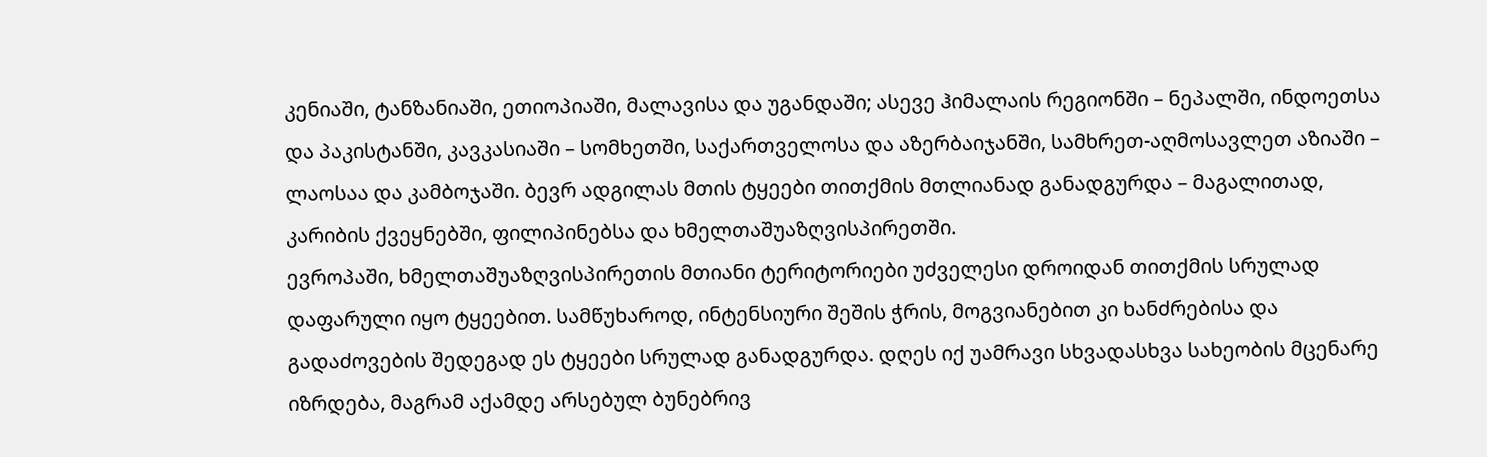კენიაში, ტანზანიაში, ეთიოპიაში, მალავისა და უგანდაში; ასევე ჰიმალაის რეგიონში – ნეპალში, ინდოეთსა და პაკისტანში, კავკასიაში – სომხეთში, საქართველოსა და აზერბაიჯანში, სამხრეთ-აღმოსავლეთ აზიაში – ლაოსაა და კამბოჯაში. ბევრ ადგილას მთის ტყეები თითქმის მთლიანად განადგურდა – მაგალითად, კარიბის ქვეყნებში, ფილიპინებსა და ხმელთაშუაზღვისპირეთში.
ევროპაში, ხმელთაშუაზღვისპირეთის მთიანი ტერიტორიები უძველესი დროიდან თითქმის სრულად დაფარული იყო ტყეებით. სამწუხაროდ, ინტენსიური შეშის ჭრის, მოგვიანებით კი ხანძრებისა და გადაძოვების შედეგად ეს ტყეები სრულად განადგურდა. დღეს იქ უამრავი სხვადასხვა სახეობის მცენარე იზრდება, მაგრამ აქამდე არსებულ ბუნებრივ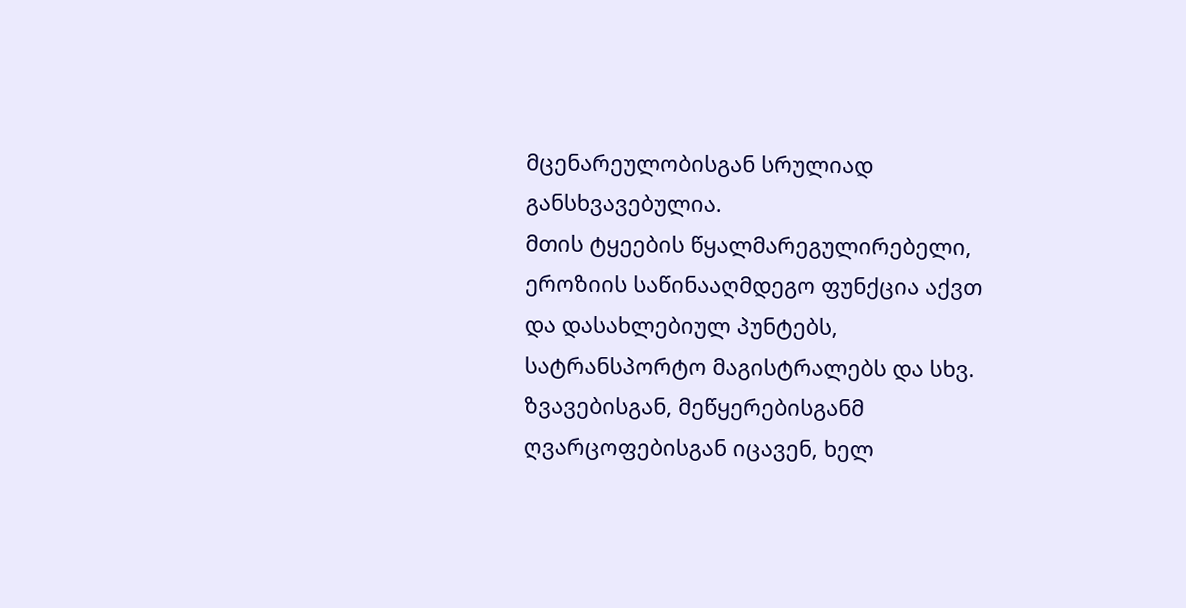მცენარეულობისგან სრულიად განსხვავებულია.
მთის ტყეების წყალმარეგულირებელი, ეროზიის საწინააღმდეგო ფუნქცია აქვთ და დასახლებიულ პუნტებს, სატრანსპორტო მაგისტრალებს და სხვ. ზვავებისგან, მეწყერებისგანმ ღვარცოფებისგან იცავენ, ხელ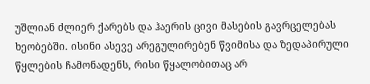უშლიან ძლიერ ქარებს და ჰაერის ცივი მასების გავრცელებას ხეობებში. ისინი ასევე არეგულირებენ წვიმისა და ზედაპირული წყლების ჩამონადენს, რისი წყალობითაც არ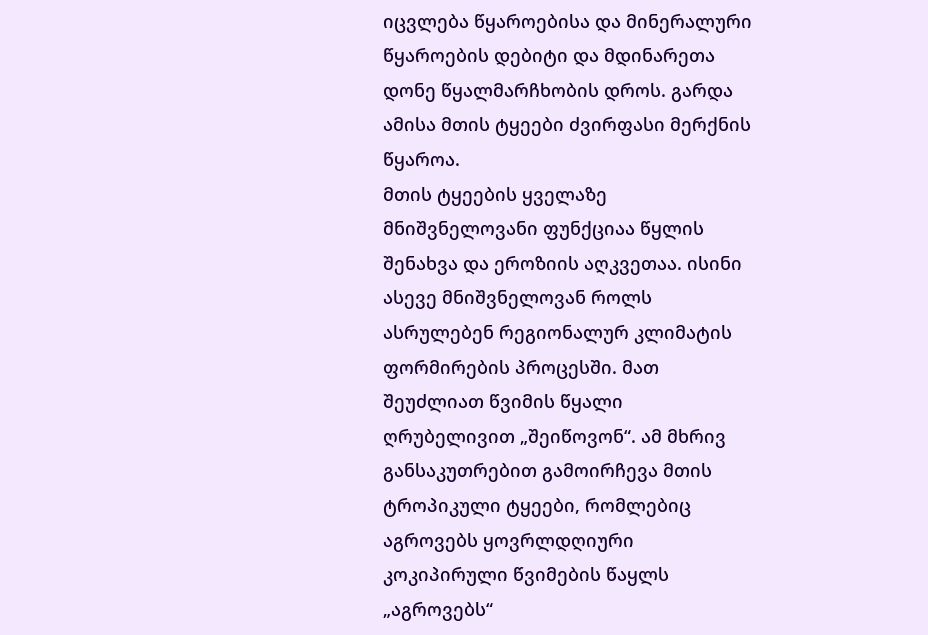იცვლება წყაროებისა და მინერალური წყაროების დებიტი და მდინარეთა დონე წყალმარჩხობის დროს. გარდა ამისა მთის ტყეები ძვირფასი მერქნის წყაროა.
მთის ტყეების ყველაზე მნიშვნელოვანი ფუნქციაა წყლის შენახვა და ეროზიის აღკვეთაა. ისინი ასევე მნიშვნელოვან როლს ასრულებენ რეგიონალურ კლიმატის ფორმირების პროცესში. მათ შეუძლიათ წვიმის წყალი ღრუბელივით „შეიწოვონ“. ამ მხრივ განსაკუთრებით გამოირჩევა მთის ტროპიკული ტყეები, რომლებიც აგროვებს ყოვრლდღიური კოკიპირული წვიმების წაყლს „აგროვებს“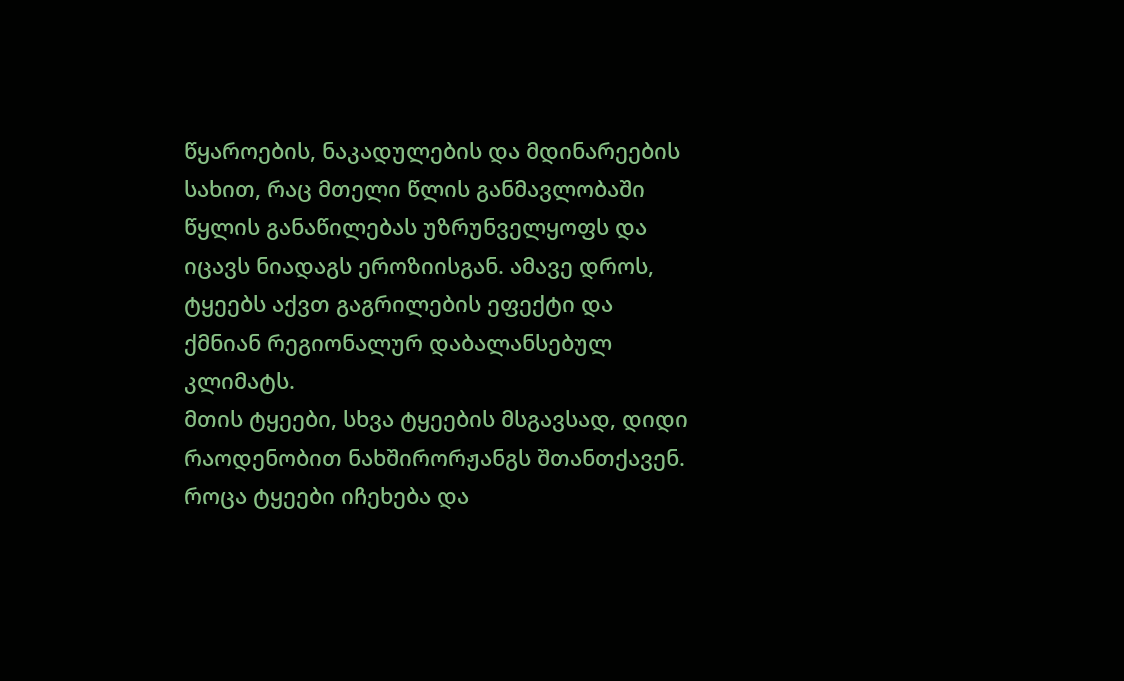წყაროების, ნაკადულების და მდინარეების სახით, რაც მთელი წლის განმავლობაში წყლის განაწილებას უზრუნველყოფს და იცავს ნიადაგს ეროზიისგან. ამავე დროს, ტყეებს აქვთ გაგრილების ეფექტი და ქმნიან რეგიონალურ დაბალანსებულ კლიმატს.
მთის ტყეები, სხვა ტყეების მსგავსად, დიდი რაოდენობით ნახშირორჟანგს შთანთქავენ. როცა ტყეები იჩეხება და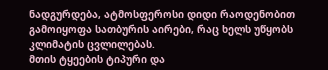ნადგურდება, ატმოსფეროსი დიდი რაოდენობით გამოიყოფა სათბურის აირები, რაც ხელს უწყობს კლიმატის ცვლილებას.
მთის ტყეების ტიპური და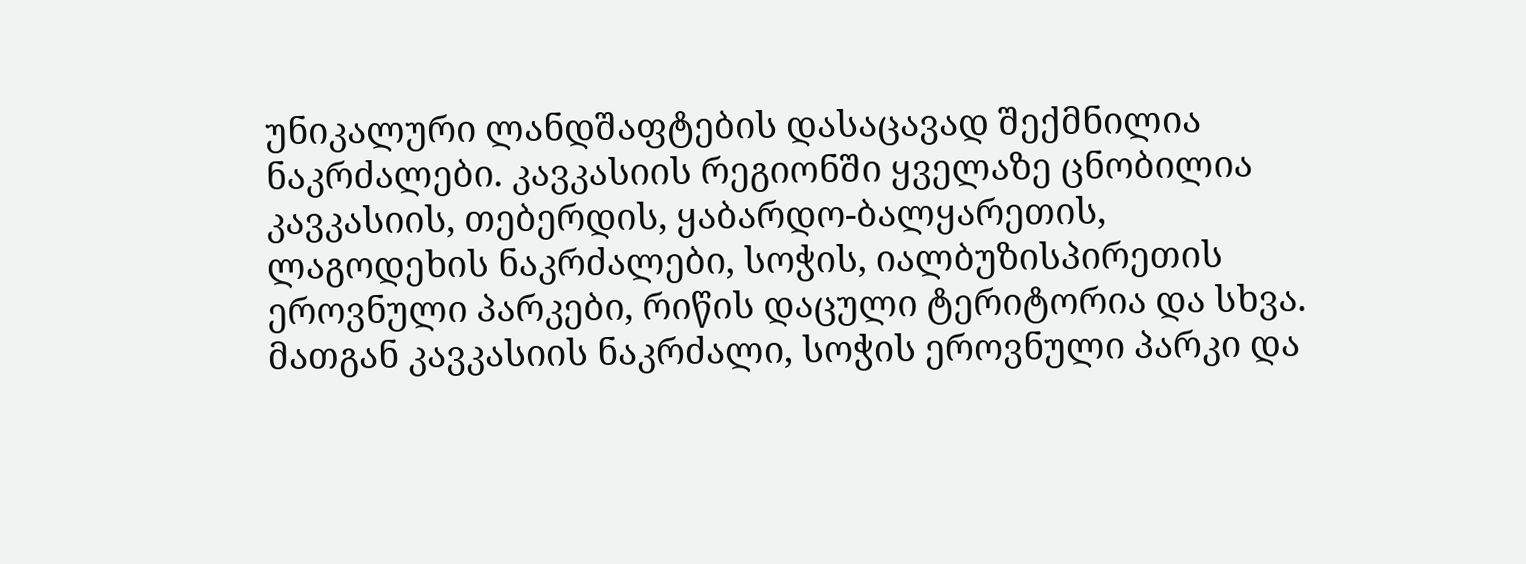უნიკალური ლანდშაფტების დასაცავად შექმნილია ნაკრძალები. კავკასიის რეგიონში ყველაზე ცნობილია კავკასიის, თებერდის, ყაბარდო-ბალყარეთის, ლაგოდეხის ნაკრძალები, სოჭის, იალბუზისპირეთის ეროვნული პარკები, რიწის დაცული ტერიტორია და სხვა. მათგან კავკასიის ნაკრძალი, სოჭის ეროვნული პარკი და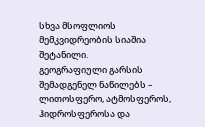სხვა მსოფლიოს მემკვიდრეობის სიაშია შეტანილი.
გეოგრაფიული გარსის შემადგენელ ნაწილებს – ლითოსფერო, ატმოსფეროს, ჰიდროსფეროსა და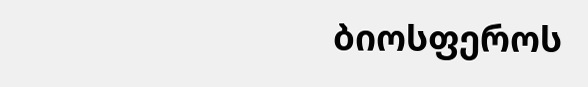ბიოსფეროს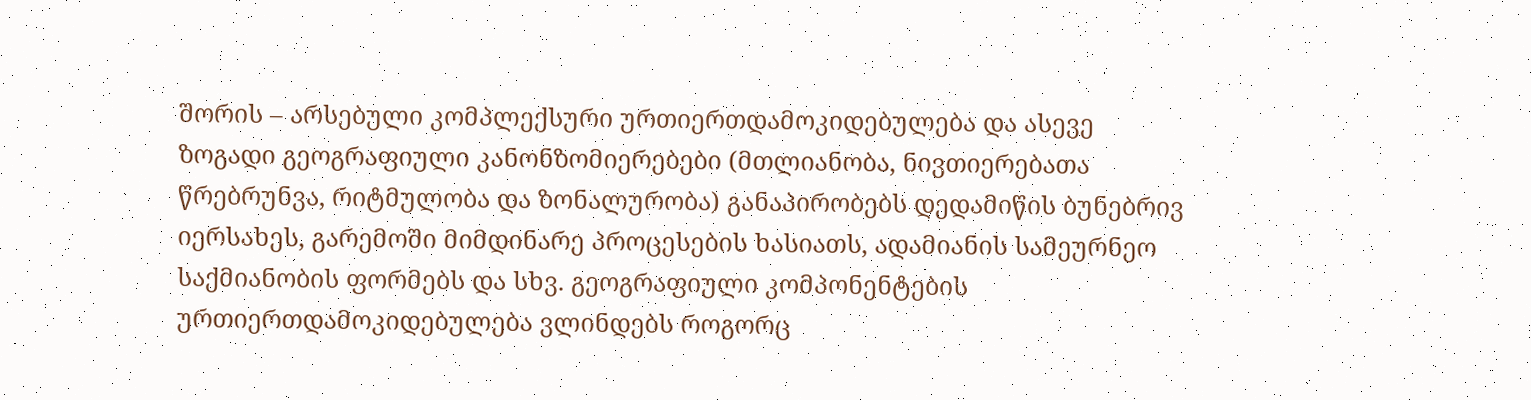შორის – არსებული კომპლექსური ურთიერთდამოკიდებულება და ასევე ზოგადი გეოგრაფიული კანონზომიერებები (მთლიანობა, ნივთიერებათა წრებრუნვა, რიტმულობა და ზონალურობა) განაპირობებს დედამიწის ბუნებრივ იერსახეს, გარემოში მიმდინარე პროცესების ხასიათს, ადამიანის სამეურნეო საქმიანობის ფორმებს და სხვ. გეოგრაფიული კომპონენტების ურთიერთდამოკიდებულება ვლინდებს როგორც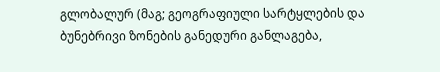გლობალურ (მაგ; გეოგრაფიული სარტყლების და ბუნებრივი ზონების განედური განლაგება,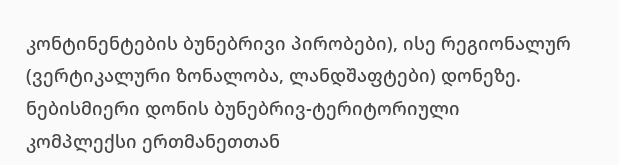კონტინენტების ბუნებრივი პირობები), ისე რეგიონალურ (ვერტიკალური ზონალობა, ლანდშაფტები) დონეზე.
ნებისმიერი დონის ბუნებრივ-ტერიტორიული კომპლექსი ერთმანეთთან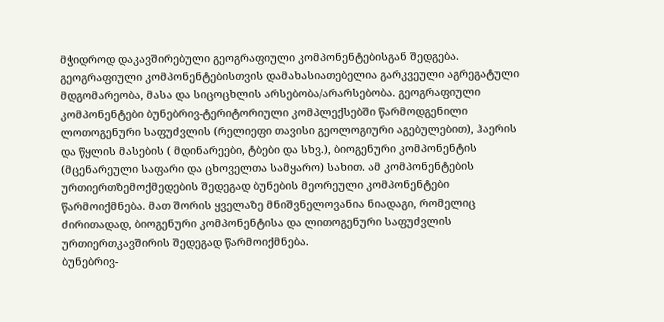მჭიდროდ დაკავშირებული გეოგრაფიული კომპონენტებისგან შედგება. გეოგრაფიული კომპონენტებისთვის დამახასიათებელია გარკვეული აგრეგატული მდგომარეობა, მასა და სიცოცხლის არსებობა/არარსებობა. გეოგრაფიული კომპონენტები ბუნებრივ-ტერიტორიული კომპლექსებში წარმოდგენილი ლოთოგენური საფუძვლის (რელიეფი თავისი გეოლოგიური აგებულებით), ჰაერის და წყლის მასების ( მდინარეები, ტბები და სხვ.), ბიოგენური კომპონენტის (მცენარეული საფარი და ცხოველთა სამყარო) სახით. ამ კომპონენტების ურთიერთზემოქმედების შედეგად ბუნების მეორეული კომპონენტები წარმოიქმნება. მათ შორის ყველაზე მნიშვნელოვანია ნიადაგი, რომელიც ძირითადად, ბიოგენური კომპონენტისა და ლითოგენური საფუძვლის ურთიერთკავშირის შედეგად წარმოიქმნება.
ბუნებრივ-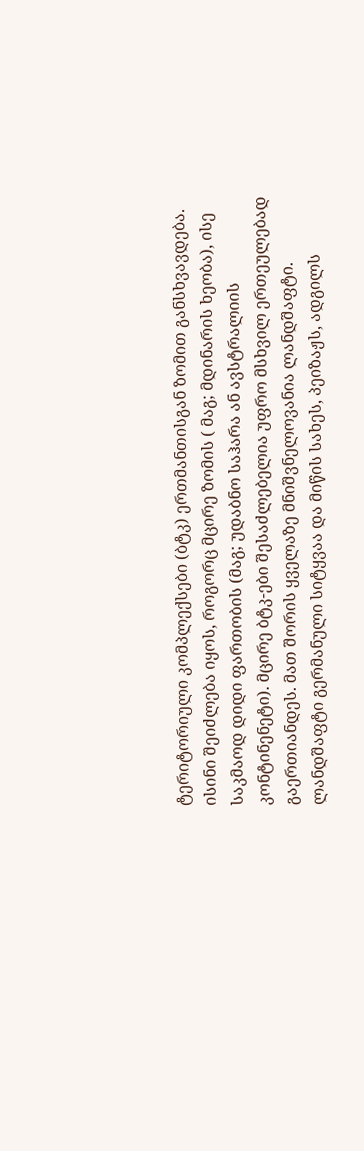ტერიტორიული კომპლექსები (ბტკ) ერთმანთისგან ზომით განსხვავდება. ისინი შეიძლება იყოს, როგორც მცირე ზომის ( მაგ; მდინარის ხეობა), ისე საკმაოდ დიდი ფართობის (მაგ; უდაბნო საჰარა ან ავსტრალიის კონტინენეტი). მცირე ბტკ-ები შესაძლებელია უფრო მსხვილ ერთეულებად გაერთიანდეს. მათ შორის ყველაზე მნიშვნელოვანია ლანდშაფტი.
ლანდშაფტი გერმანული სიტყვაა და მიწის სახეს, პეიზაჟს, ადგილს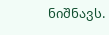ნიშნავს.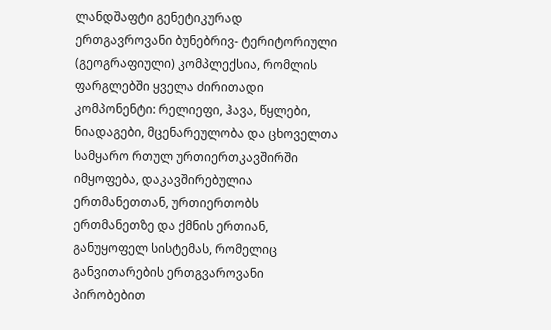ლანდშაფტი გენეტიკურად ერთგავროვანი ბუნებრივ- ტერიტორიული (გეოგრაფიული) კომპლექსია, რომლის ფარგლებში ყველა ძირითადი კომპონენტი: რელიეფი, ჰავა, წყლები, ნიადაგები, მცენარეულობა და ცხოველთა სამყარო რთულ ურთიერთკავშირში იმყოფება, დაკავშირებულია ერთმანეთთან, ურთიერთობს ერთმანეთზე და ქმნის ერთიან, განუყოფელ სისტემას, რომელიც განვითარების ერთგვაროვანი პირობებით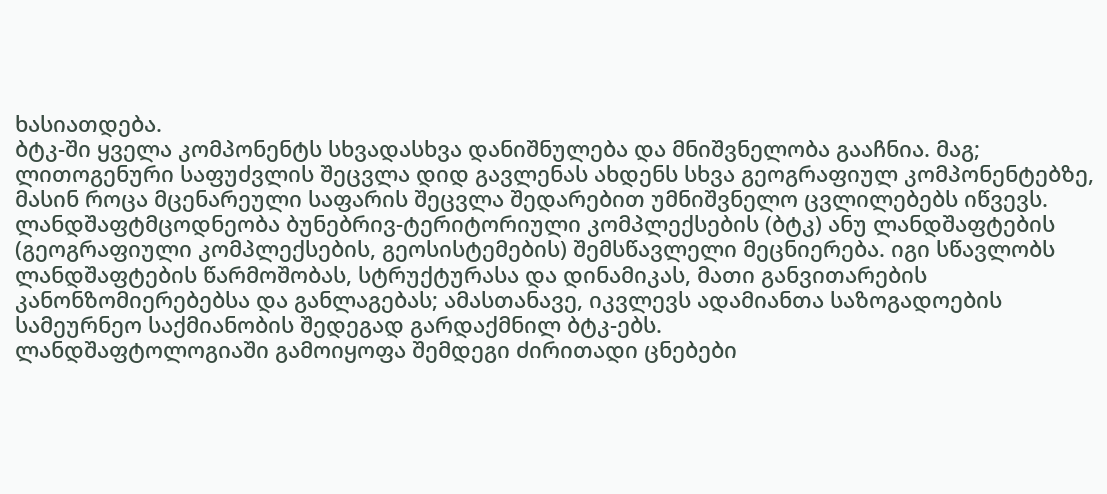ხასიათდება.
ბტკ-ში ყველა კომპონენტს სხვადასხვა დანიშნულება და მნიშვნელობა გააჩნია. მაგ; ლითოგენური საფუძვლის შეცვლა დიდ გავლენას ახდენს სხვა გეოგრაფიულ კომპონენტებზე, მასინ როცა მცენარეული საფარის შეცვლა შედარებით უმნიშვნელო ცვლილებებს იწვევს.
ლანდშაფტმცოდნეობა ბუნებრივ-ტერიტორიული კომპლექსების (ბტკ) ანუ ლანდშაფტების (გეოგრაფიული კომპლექსების, გეოსისტემების) შემსწავლელი მეცნიერება. იგი სწავლობს ლანდშაფტების წარმოშობას, სტრუქტურასა და დინამიკას, მათი განვითარების კანონზომიერებებსა და განლაგებას; ამასთანავე, იკვლევს ადამიანთა საზოგადოების სამეურნეო საქმიანობის შედეგად გარდაქმნილ ბტკ-ებს.
ლანდშაფტოლოგიაში გამოიყოფა შემდეგი ძირითადი ცნებები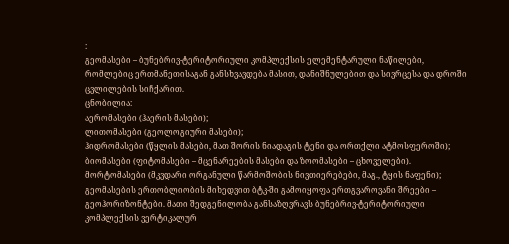:
გეომასები – ბუნებრივ-ტერიტორიული კომპლექსის ელემენტარული ნაწილები, რომლებიც ერთმანეთისაგან განსხვავდება მასით, დანიშნულებით და სივრცესა და დროში ცვლილების სიჩქარით.
ცნობილია:
აერომასები (ჰაერის მასები);
ლითომასები (გეოლოგიური მასები);
ჰიდრომასები (წყლის მასები, მათ შორის ნიადაგის ტენი და ორთქლი ატმოსფეროში);
ბიომასები (ფიტომასები – მცენარეების მასები და ზოომასები – ცხოველები).
მორტომასები (მკვდარი ორგანული წარმოშობის ნივთიერებები, მაგ., ტყის ნაფენი);
გეომასების ერთობლიობის მიხედვით ბტკ-ში გამოიყოფა ერთგვაროვანი შრეები – გეოჰორიზონტები. მათი შედგენილობა განსაზღვრავს ბუნებრივ-ტერიტორიული კომპლექსის ვერტიკალურ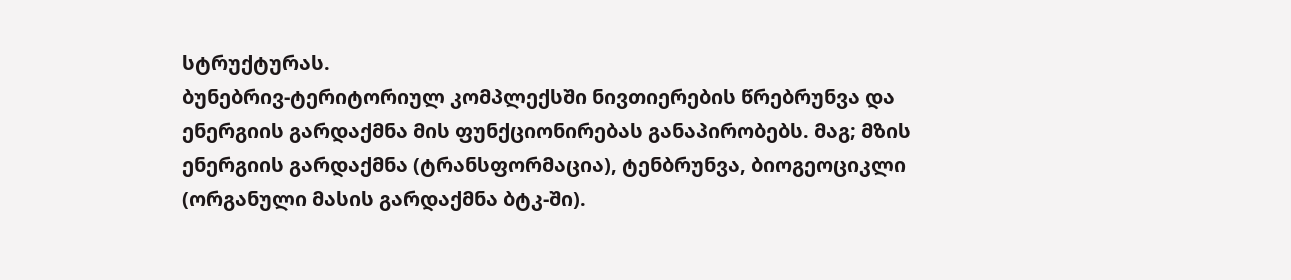სტრუქტურას.
ბუნებრივ-ტერიტორიულ კომპლექსში ნივთიერების წრებრუნვა და ენერგიის გარდაქმნა მის ფუნქციონირებას განაპირობებს. მაგ; მზის ენერგიის გარდაქმნა (ტრანსფორმაცია), ტენბრუნვა, ბიოგეოციკლი (ორგანული მასის გარდაქმნა ბტკ-ში).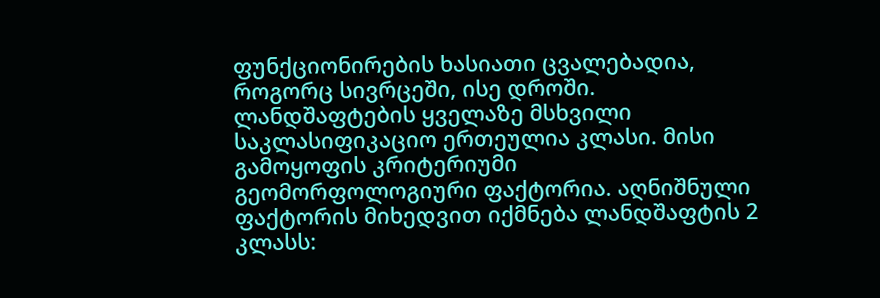ფუნქციონირების ხასიათი ცვალებადია, როგორც სივრცეში, ისე დროში.
ლანდშაფტების ყველაზე მსხვილი საკლასიფიკაციო ერთეულია კლასი. მისი გამოყოფის კრიტერიუმი გეომორფოლოგიური ფაქტორია. აღნიშნული ფაქტორის მიხედვით იქმნება ლანდშაფტის 2 კლასს: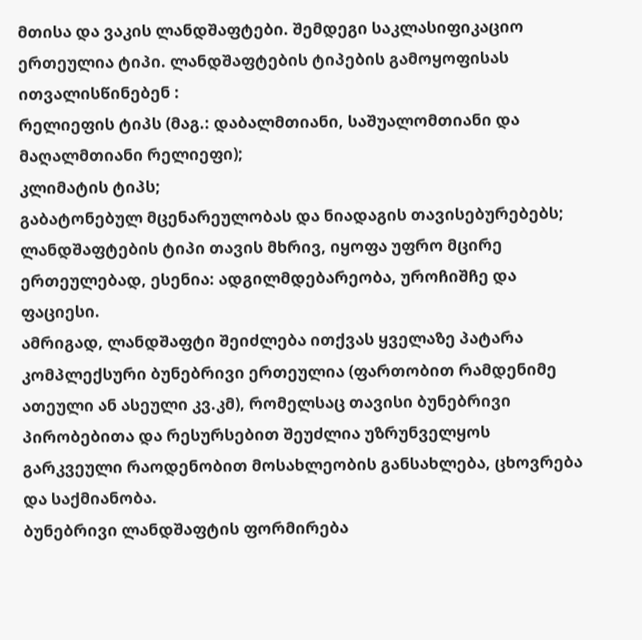მთისა და ვაკის ლანდშაფტები. შემდეგი საკლასიფიკაციო ერთეულია ტიპი. ლანდშაფტების ტიპების გამოყოფისას ითვალისწინებენ :
რელიეფის ტიპს (მაგ.: დაბალმთიანი, საშუალომთიანი და მაღალმთიანი რელიეფი);
კლიმატის ტიპს;
გაბატონებულ მცენარეულობას და ნიადაგის თავისებურებებს;
ლანდშაფტების ტიპი თავის მხრივ, იყოფა უფრო მცირე ერთეულებად, ესენია: ადგილმდებარეობა, უროჩიშჩე და ფაციესი.
ამრიგად, ლანდშაფტი შეიძლება ითქვას ყველაზე პატარა კომპლექსური ბუნებრივი ერთეულია (ფართობით რამდენიმე ათეული ან ასეული კვ.კმ), რომელსაც თავისი ბუნებრივი პირობებითა და რესურსებით შეუძლია უზრუნველყოს გარკვეული რაოდენობით მოსახლეობის განსახლება, ცხოვრება და საქმიანობა.
ბუნებრივი ლანდშაფტის ფორმირება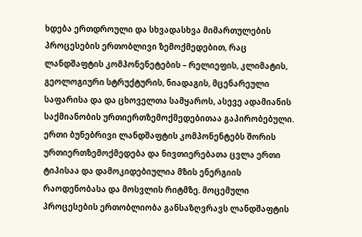ხდება ერთდროული და სხვადასხვა მიმართულების პროცესების ერთობლივი ზემოქმედებით, რაც ლანდშაფტის კომპონენეტების – რელიეფის, კლიმატის, გეოლოგიური სტრუქტურის, ნიადაგის, მცენარეული საფარისა და და ცხოველთა სამყაროს, ასევე ადამიანის საქმიანობის ურთიერთზემოქმედებითაა გაპირობებული.
ერთი ბუნებრივი ლანდშაფტის კომპონენტებს შორის ურთიერთზემოქმედება და ნივთიერებათა ცვლა ერთი ტიპისაა და დამოკიდებიულია მზის ენერგიის რაოდენობასა და მოსვლის რიტმზე. მოცემული პროცესების ერთობლიობა განსაზღვრავს ლანდშაფტის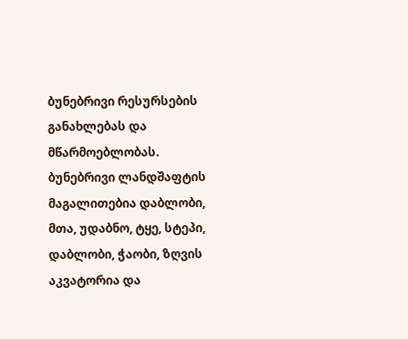ბუნებრივი რესურსების განახლებას და მწარმოებლობას.
ბუნებრივი ლანდშაფტის მაგალითებია დაბლობი, მთა, უდაბნო, ტყე, სტეპი, დაბლობი, ჭაობი, ზღვის აკვატორია და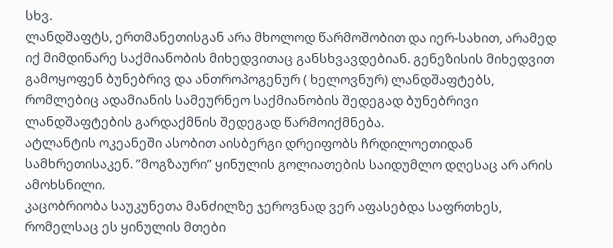სხვ.
ლანდშაფტს, ერთმანეთისგან არა მხოლოდ წარმოშობით და იერ-სახით, არამედ იქ მიმდინარე საქმიანობის მიხედვითაც განსხვავდებიან. გენეზისის მიხედვით გამოყოფენ ბუნებრივ და ანთროპოგენურ ( ხელოვნურ) ლანდშაფტებს, რომლებიც ადამიანის სამეურნეო საქმიანობის შედეგად ბუნებრივი ლანდშაფტების გარდაქმნის შედეგად წარმოიქმნება.
ატლანტის ოკეანეში ასობით აისბერგი დრეიფობს ჩრდილოეთიდან სამხრეთისაკენ. ”მოგზაური” ყინულის გოლიათების საიდუმლო დღესაც არ არის ამოხსნილი.
კაცობრიობა საუკუნეთა მანძილზე ჯეროვნად ვერ აფასებდა საფრთხეს, რომელსაც ეს ყინულის მთები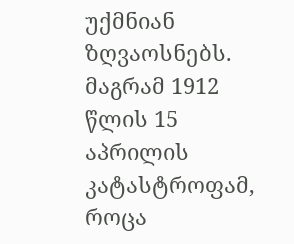უქმნიან ზღვაოსნებს. მაგრამ 1912 წლის 15 აპრილის კატასტროფამ, როცა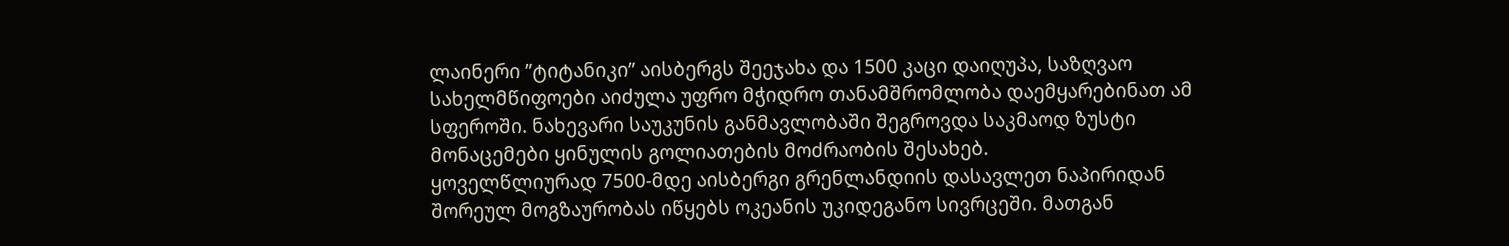ლაინერი ”ტიტანიკი” აისბერგს შეეჯახა და 1500 კაცი დაიღუპა, საზღვაო სახელმწიფოები აიძულა უფრო მჭიდრო თანამშრომლობა დაემყარებინათ ამ სფეროში. ნახევარი საუკუნის განმავლობაში შეგროვდა საკმაოდ ზუსტი მონაცემები ყინულის გოლიათების მოძრაობის შესახებ.
ყოველწლიურად 7500-მდე აისბერგი გრენლანდიის დასავლეთ ნაპირიდან შორეულ მოგზაურობას იწყებს ოკეანის უკიდეგანო სივრცეში. მათგან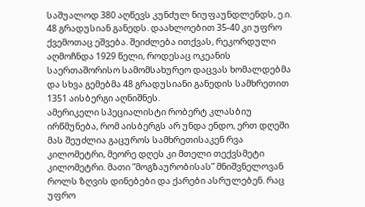საშუალოდ 380 აღწევს კუნძულ ნიუფაუნდლენდს, ე.ი. 48 გრადუსიან განედს. დაახლოებით 35-40 კი უფრო ქვემოთაც ეშვება. შეიძლება ითქვას, რეკორდული აღმოჩნდა 1929 წელი, როდესაც ოკეანის საერთაშორისო სამომსახურეო დაცვას ხომალდებმა და სხვა გემებმა 48 გრადუსიანი განედის სამხრეთით 1351 აისბერგი აღნიშნეს.
ამერიკელი სპეციალისტი რობერტ კლასბიუ ირწმუნება, რომ აისბერგს არ უნდა ენდო, ერთ დღეში მას შეუძლია გაცუროს სამხრეთისაკენ რვა კილომეტრი, მეორე დღეს კი მთელი თექვსმეტი კილომეტრი. მათი ”მოგზაურობისას” მნიშვნელოვან როლს ზღვის დინებები და ქარები ასრულებენ. რაც უფრო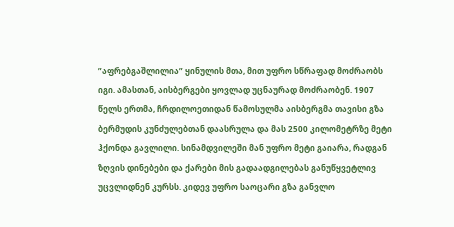”აფრებგაშლილია” ყინულის მთა, მით უფრო სწრაფად მოძრაობს იგი. ამასთან, აისბერგები ყოვლად უცნაურად მოძრაობენ. 1907 წელს ერთმა, ჩრდილოეთიდან წამოსულმა აისბერგმა თავისი გზა ბერმუდის კუნძულებთან დაასრულა და მას 2500 კილომეტრზე მეტი ჰქონდა გავლილი. სინამდვილეში მან უფრო მეტი გაიარა, რადგან ზღვის დინებები და ქარები მის გადაადგილებას განუწყვეტლივ უცვლიდნენ კურსს. კიდევ უფრო საოცარი გზა განვლო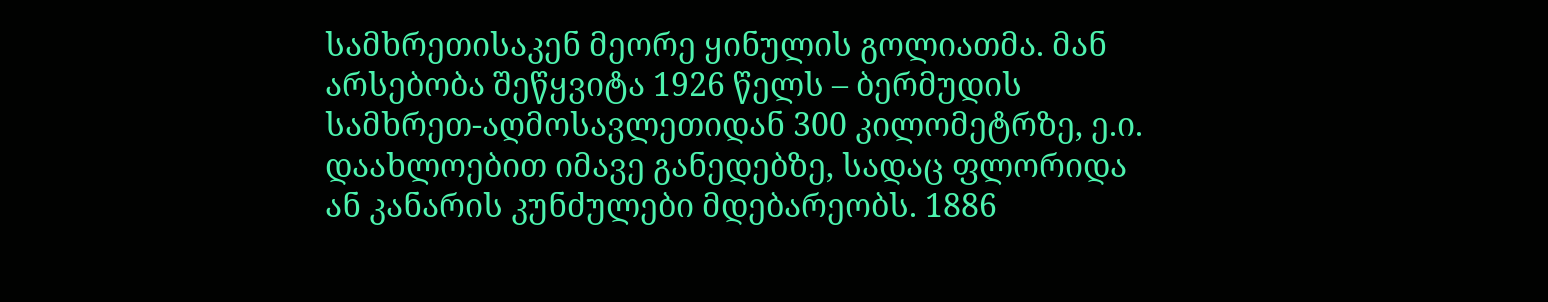სამხრეთისაკენ მეორე ყინულის გოლიათმა. მან არსებობა შეწყვიტა 1926 წელს – ბერმუდის სამხრეთ-აღმოსავლეთიდან 300 კილომეტრზე, ე.ი. დაახლოებით იმავე განედებზე, სადაც ფლორიდა ან კანარის კუნძულები მდებარეობს. 1886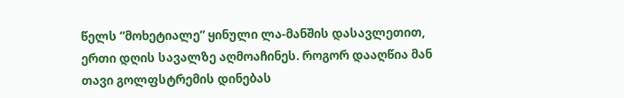წელს ”მოხეტიალე” ყინული ლა-მანშის დასავლეთით, ერთი დღის სავალზე აღმოაჩინეს. როგორ დააღწია მან თავი გოლფსტრემის დინებას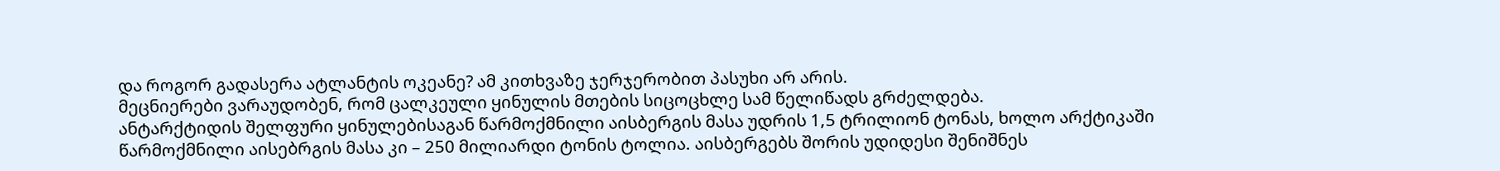და როგორ გადასერა ატლანტის ოკეანე? ამ კითხვაზე ჯერჯერობით პასუხი არ არის.
მეცნიერები ვარაუდობენ, რომ ცალკეული ყინულის მთების სიცოცხლე სამ წელიწადს გრძელდება.
ანტარქტიდის შელფური ყინულებისაგან წარმოქმნილი აისბერგის მასა უდრის 1,5 ტრილიონ ტონას, ხოლო არქტიკაში წარმოქმნილი აისებრგის მასა კი – 250 მილიარდი ტონის ტოლია. აისბერგებს შორის უდიდესი შენიშნეს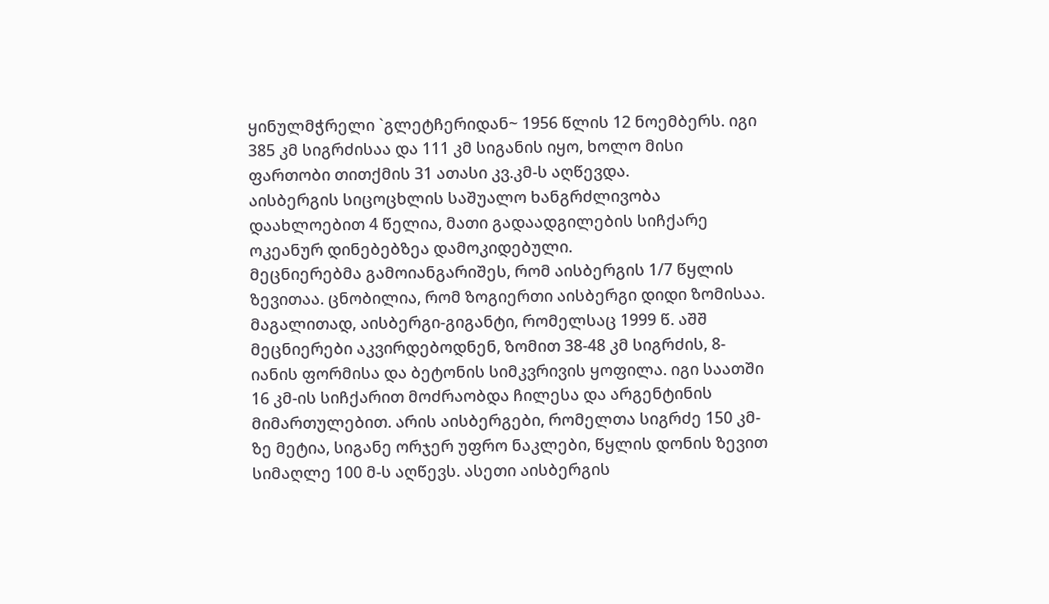ყინულმჭრელი `გლეტჩერიდან~ 1956 წლის 12 ნოემბერს. იგი 385 კმ სიგრძისაა და 111 კმ სიგანის იყო, ხოლო მისი ფართობი თითქმის 31 ათასი კვ.კმ-ს აღწევდა.
აისბერგის სიცოცხლის საშუალო ხანგრძლივობა დაახლოებით 4 წელია, მათი გადაადგილების სიჩქარე ოკეანურ დინებებზეა დამოკიდებული.
მეცნიერებმა გამოიანგარიშეს, რომ აისბერგის 1/7 წყლის ზევითაა. ცნობილია, რომ ზოგიერთი აისბერგი დიდი ზომისაა. მაგალითად, აისბერგი-გიგანტი, რომელსაც 1999 წ. აშშ მეცნიერები აკვირდებოდნენ, ზომით 38-48 კმ სიგრძის, 8-იანის ფორმისა და ბეტონის სიმკვრივის ყოფილა. იგი საათში 16 კმ-ის სიჩქარით მოძრაობდა ჩილესა და არგენტინის მიმართულებით. არის აისბერგები, რომელთა სიგრძე 150 კმ-ზე მეტია, სიგანე ორჯერ უფრო ნაკლები, წყლის დონის ზევით სიმაღლე 100 მ-ს აღწევს. ასეთი აისბერგის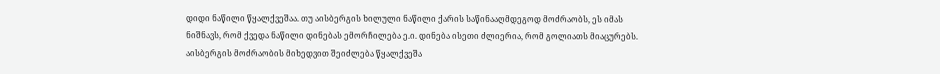დიდი ნაწილი წყალქვეშაა. თუ აისბერგის ხილული ნაწილი ქარის საწინააღმდეგოდ მოძრაობს, ეს იმას ნიშნავს, რომ ქვედა ნაწილი დინებას ემორჩილება ე.ი. დინება ისეთი ძლიერია, რომ გოლიათს მიაცურებს. აისბერგის მოძრაობის მიხედვით შეიძლება წყალქვეშა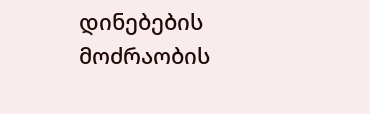დინებების მოძრაობის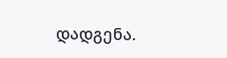დადგენა.